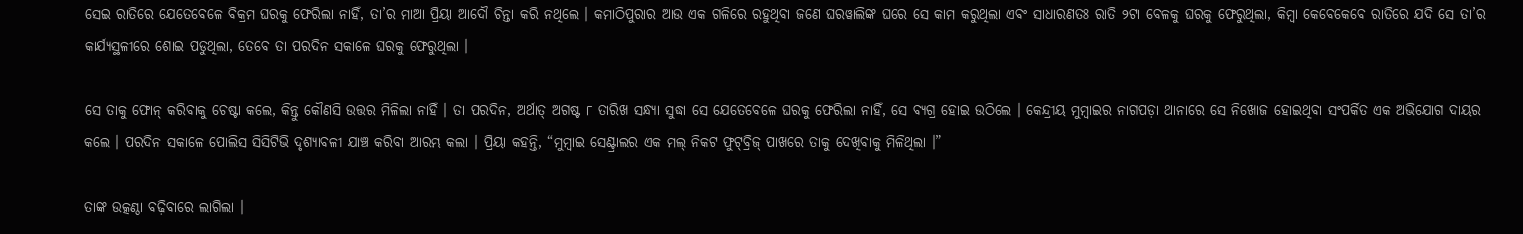ସେଇ ରାତିରେ ଯେତେବେଳେ ବିକ୍ରମ ଘରକୁ ଫେରିଲା ନାହିଁ, ତା’ର ମାଆ ପ୍ରିୟା ଆଦୌ ଚିନ୍ତା କରି ନଥିଲେ । କମାଠିପୁରାର ଆଉ ଏକ ଗଳିରେ ରହୁଥିବା ଜଣେ ଘରୱାଲିଙ୍କ ଘରେ ସେ କାମ କରୁଥିଲା ଏବଂ ସାଧାରଣତଃ ରାତି ୨ଟା ବେଳକୁ ଘରକୁ ଫେରୁଥିଲା, କିମ୍ବା କେବେକେବେ ରାତିରେ ଯଦି ସେ ତା’ର କାର୍ଯ୍ୟସ୍ଥଳୀରେ ଶୋଇ ପଡୁଥିଲା, ତେବେ ତା ପରଦିନ ସକାଳେ ଘରକୁ ଫେରୁଥିଲା ।

ସେ ତାକୁ ଫୋନ୍‌ କରିବାକୁ ଚେଷ୍ଟା କଲେ, କିନ୍ତୁ କୌଣସି ଉତ୍ତର ମିଳିଲା ନାହିଁ । ତା ପରଦିନ, ଅର୍ଥାତ୍‌ ଅଗଷ୍ଟ ୮ ତାରିଖ ସନ୍ଧ୍ୟା ସୁଦ୍ଧା ସେ ଯେତେବେଳେ ଘରକୁ ଫେରିଲା ନାହିଁ, ସେ ବ୍ୟଗ୍ର ହୋଇ ଉଠିଲେ । କେନ୍ଦ୍ରୀୟ ମୁମ୍ବାଇର ନାଗପଡ଼ା ଥାନାରେ ସେ ନିଖୋଜ ହୋଇଥିବା ସଂପର୍କିତ ଏକ ଅଭିଯୋଗ ଦାୟର କଲେ । ପରଦିନ ସକାଳେ ପୋଲିସ ସିସିଟିଭି ଦୃଶ୍ୟାବଳୀ ଯାଞ୍ଚ କରିବା ଆରମ୍ଭ କଲା । ପ୍ରିୟା କହନ୍ତି, “ମୁମ୍ବାଇ ସେଣ୍ଟ୍ରାଲର ଏକ ମଲ୍‌ ନିକଟ ଫୁଟ୍‌ବ୍ରିଜ୍‌ ପାଖରେ ତାକୁ ଦେଖିବାକୁ ମିଳିଥିଲା ।”

ତାଙ୍କ ଉତ୍କଣ୍ଠା ବଢ଼ିବାରେ ଲାଗିଲା ।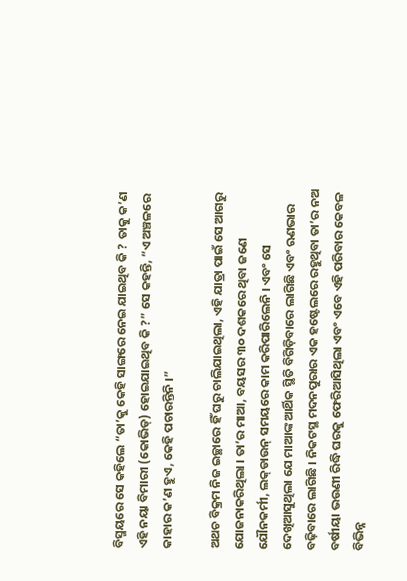ବିସ୍ମୟରେ ସେ କହିଲେ “ତା’କୁ କେହି ସାଙ୍ଗରେ ନେଇ ଯାଇଥିବ କି ? ତାକୁ କ’ଣ ଏହି ନୟା ବିମାରୀ (କୋଭିଡ୍‌) ହୋଇଯାଇଥିବ କି ?” ସେ କହନ୍ତି, “ଏ ଅଞ୍ଚଳରେ କାହାର କ’ଣ ହୁଏ, କେହି ପଚାରନ୍ତିନି ।”

ଅଥଚ ବିକ୍ରମ ନିଜ ଇଚ୍ଛାରେ ହିଁ ଘରୁ ଚାଲିଯାଇଥିଲା, ଏହି ଯାତ୍ରା ପାଇଁ ସେ ଆଗରୁ ଯୋଜନାକରିଥିଲା । ତା’ର ମାଆ, ବୟସର ୩୦ ଦଶକରେ ଥିବା ଜଣେ ଯୌନକର୍ମୀ, ଲକ୍‌ଡାଉନ୍‌ ସମୟରେ କାମ କରିପାରିଲେନି । ଏବଂ ସେ ଦେଖିଆସୁଥିଲା ଯେ ମାଆଙ୍କ ଆର୍ଥିକ ସ୍ଥିତି ବିଗିଡ଼ିବାରେ ଲାଗିଛି ଏବଂ ଋଣଭାର ବଢ଼ିବାରେ ଲାଗିଛି । ନିକଟସ୍ଥ ମଦନପୁରାର ଏକ ହଷ୍ଟେଲରେ ରହୁଥିବା ତା’ର ନଅ ବର୍ଷୀୟା ଭଉଣୀ ରିଦ୍ଧି ଘରକୁ ଫେରିଆସିଥିଲା ଏବଂ ଏବେ ଏହି ପରିବାର କେବଳ ବିଭିନ୍ନ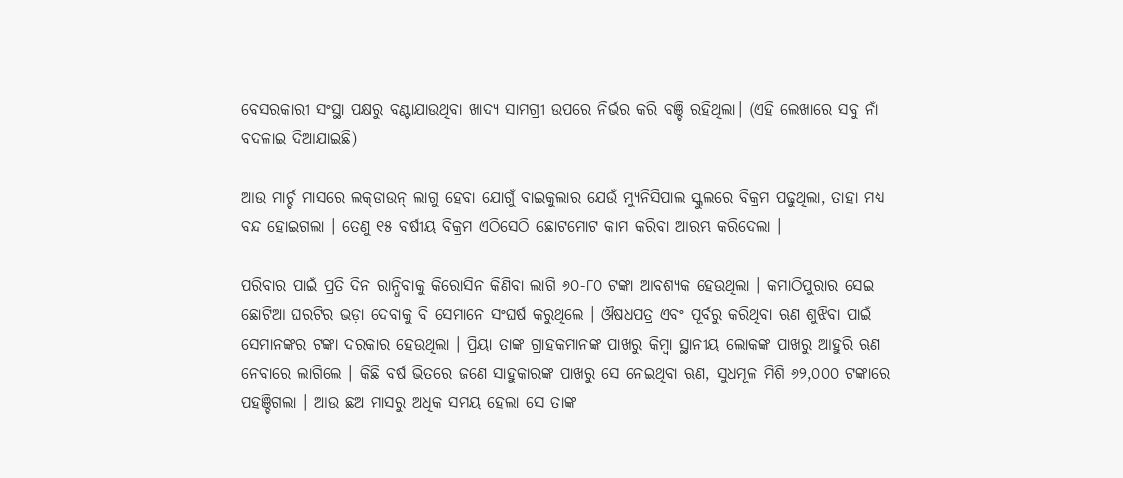ବେସରକାରୀ ସଂସ୍ଥା ପକ୍ଷରୁ ବଣ୍ଟାଯାଉଥିବା ଖାଦ୍ୟ ସାମଗ୍ରୀ ଉପରେ ନିର୍ଭର କରି ବଞ୍ଚି ରହିଥିଲା। (ଏହି ଲେଖାରେ ସବୁ ନାଁ ବଦଳାଇ ଦିଆଯାଇଛି)

ଆଉ ମାର୍ଚ୍ଚ ମାସରେ ଲକ୍‌ଡାଉନ୍‌ ଲାଗୁ ହେବା ଯୋଗୁଁ ବାଇକୁଲାର ଯେଉଁ ମ୍ୟୁନିସିପାଲ ସ୍କୁଲରେ ବିକ୍ରମ ପଢୁଥିଲା, ତାହା ମଧ୍ୟ ବନ୍ଦ ହୋଇଗଲା । ତେଣୁ ୧୫ ବର୍ଷୀୟ ବିକ୍ରମ ଏଠିସେଠି ଛୋଟମୋଟ କାମ କରିବା ଆରମ୍ଭ କରିଦେଲା ।

ପରିବାର ପାଇଁ ପ୍ରତି ଦିନ ରାନ୍ଧିବାକୁ କିରୋସିନ କିଣିବା ଲାଗି ୬୦-୮୦ ଟଙ୍କା ଆବଶ୍ୟକ ହେଉଥିଲା । କମାଠିପୁରାର ସେଇ ଛୋଟିଆ ଘରଟିର ଭଡ଼ା ଦେବାକୁ ବି ସେମାନେ ସଂଘର୍ଷ କରୁଥିଲେ । ଔଷଧପତ୍ର ଏବଂ ପୂର୍ବରୁ କରିଥିବା ଋଣ ଶୁଝିବା ପାଇଁ ସେମାନଙ୍କର ଟଙ୍କା ଦରକାର ହେଉଥିଲା । ପ୍ରିୟା ତାଙ୍କ ଗ୍ରାହକମାନଙ୍କ ପାଖରୁ କିମ୍ବା ସ୍ଥାନୀୟ ଲୋକଙ୍କ ପାଖରୁ ଆହୁରି ଋଣ ନେବାରେ ଲାଗିଲେ । କିଛି ବର୍ଷ ଭିତରେ ଜଣେ ସାହୁକାରଙ୍କ ପାଖରୁ ସେ ନେଇଥିବା ଋଣ, ସୁଧମୂଳ ମିଶି ୬୨,୦୦୦ ଟଙ୍କାରେ ପହଞ୍ଚିଗଲା । ଆଉ ଛଅ ମାସରୁ ଅଧିକ ସମୟ ହେଲା ସେ ତାଙ୍କ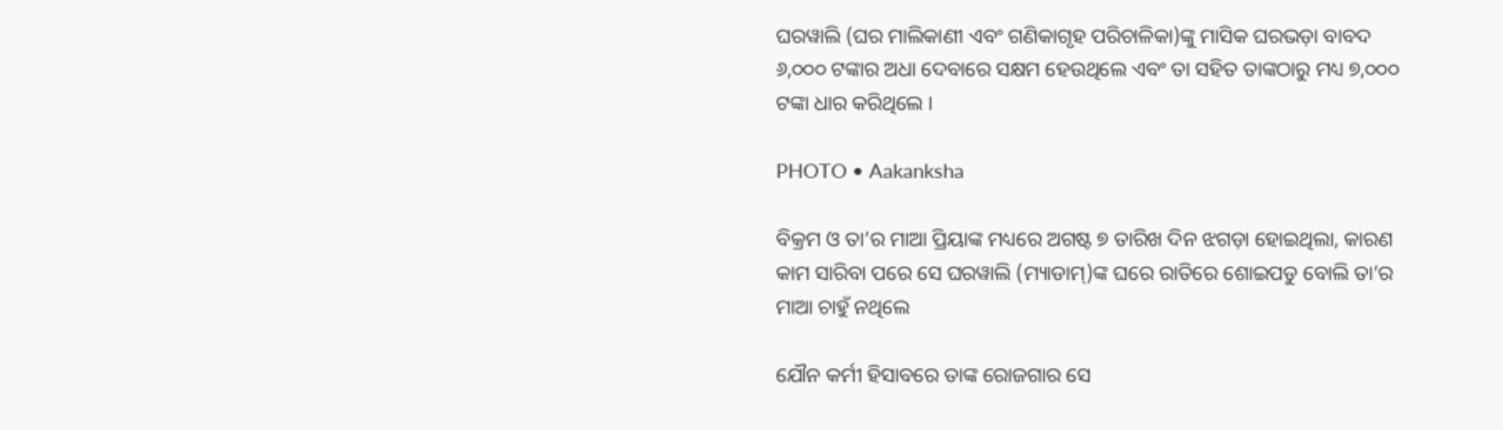ଘରୱାଲି (ଘର ମାଲିକାଣୀ ଏବଂ ଗଣିକାଗୃହ ପରିଚାଳିକା)ଙ୍କୁ ମାସିକ ଘରଭଡ଼ା ବାବଦ ୬,୦୦୦ ଟଙ୍କାର ଅଧା ଦେବାରେ ସକ୍ଷମ ହେଉଥିଲେ ଏବଂ ତା ସହିତ ତାଙ୍କଠାରୁ ମଧ୍ୟ ୭,୦୦୦ ଟଙ୍କା ଧାର କରିଥିଲେ ।

PHOTO • Aakanksha

ବିକ୍ରମ ଓ ତା’ର ମାଆ ପ୍ରିୟାଙ୍କ ମଧ୍ୟରେ ଅଗଷ୍ଟ ୭ ତାରିଖ ଦିନ ଝଗଡ଼ା ହୋଇଥିଲା, କାରଣ କାମ ସାରିବା ପରେ ସେ ଘରୱାଲି (ମ୍ୟାଡାମ୍‌)ଙ୍କ ଘରେ ରାତିରେ ଶୋଇପଡୁ ବୋଲି ତା’ର ମାଆ ଚାହୁଁ ନଥିଲେ

ଯୌନ କର୍ମୀ ହିସାବରେ ତାଙ୍କ ରୋଜଗାର ସେ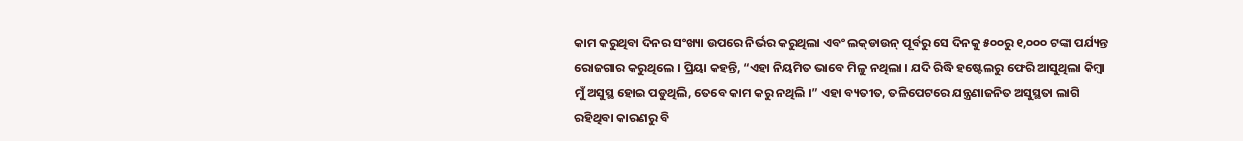କାମ କରୁଥିବା ଦିନର ସଂଖ୍ୟା ଉପରେ ନିର୍ଭର କରୁଥିଲା ଏବଂ ଲକ୍‌ଡାଉନ୍‌ ପୂର୍ବରୁ ସେ ଦିନକୁ ୫୦୦ରୁ ୧,୦୦୦ ଟଙ୍କା ପର୍ଯ୍ୟନ୍ତ ରୋଜଗାର କରୁଥିଲେ । ପ୍ରିୟା କହନ୍ତି, “ଏହା ନିୟମିତ ଭାବେ ମିଳୁ ନଥିଲା । ଯଦି ରିଦ୍ଧି ହଷ୍ଟେଲରୁ ଫେରି ଆସୁଥିଲା କିମ୍ବା ମୁଁ ଅସୁସ୍ଥ ହୋଇ ପଡୁଥିଲି, ତେବେ କାମ କରୁ ନଥିଲି ।” ଏହା ବ୍ୟତୀତ, ତଳିପେଟରେ ଯନ୍ତ୍ରଣାଜନିତ ଅସୁସ୍ଥତା ଲାଗି ରହିଥିବା କାରଣରୁ ବି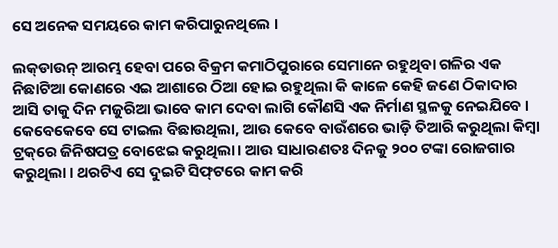ସେ ଅନେକ ସମୟରେ କାମ କରିପାରୁନଥିଲେ ।

ଲକ୍‌ଡାଉନ୍‌ ଆରମ୍ଭ ହେବା ପରେ ବିକ୍ରମ କମାଠିପୁରାରେ ସେମାନେ ରହୁଥିବା ଗଳିର ଏକ ନିଛାଟିଆ କୋଣରେ ଏଇ ଆଶାରେ ଠିଆ ହୋଇ ରହୁଥିଲା କି କାଳେ କେହି ଜଣେ ଠିକାଦାର ଆସି ତାକୁ ଦିନ ମଜୁରିଆ ଭାବେ କାମ ଦେବା ଲାଗି କୌଣସି ଏକ ନିର୍ମାଣ ସ୍ଥଳକୁ ନେଇଯିବେ । କେବେକେବେ ସେ ଟାଇଲ ବିଛାଉଥିଲା, ଆଉ କେବେ ବାଉଁଶରେ ଭାଡ଼ି ତିଆରି କରୁଥିଲା କିମ୍ବା ଟ୍ରକ୍‌ରେ ଜିନିଷପତ୍ର ବୋଝେଇ କରୁଥିଲା। ଆଉ ସାଧାରଣତଃ ଦିନକୁ ୨୦୦ ଟଙ୍କା ରୋଜଗାର କରୁଥିଲା । ଥରଟିଏ ସେ ଦୁଇଟି ସିଫ୍‌ଟରେ କାମ କରି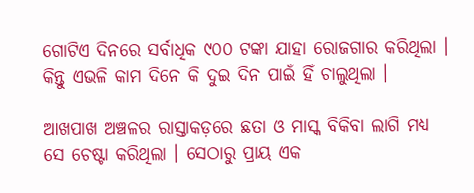ଗୋଟିଏ ଦିନରେ ସର୍ବାଧିକ ୯୦୦ ଟଙ୍କା ଯାହା ରୋଜଗାର କରିଥିଲା । କିନ୍ତୁ ଏଭଳି କାମ ଦିନେ କି ଦୁଇ ଦିନ ପାଇଁ ହିଁ ଚାଲୁଥିଲା ।

ଆଖପାଖ ଅଞ୍ଚଳର ରାସ୍ତାକଡ଼ରେ ଛତା ଓ ମାସ୍କ ବିକିବା ଲାଗି ମଧ୍ୟ ସେ ଚେଷ୍ଟା କରିଥିଲା । ସେଠାରୁ ପ୍ରାୟ ଏକ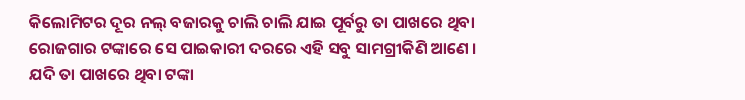କିଲୋମିଟର ଦୂର ନଲ୍‌ ବଜାରକୁ ଚାଲି ଚାଲି ଯାଇ ପୂର୍ବରୁ ତା ପାଖରେ ଥିବା ରୋଜଗାର ଟଙ୍କାରେ ସେ ପାଇକାରୀ ଦରରେ ଏହି ସବୁ ସାମଗ୍ରୀକିଣି ଆଣେ । ଯଦି ତା ପାଖରେ ଥିବା ଟଙ୍କା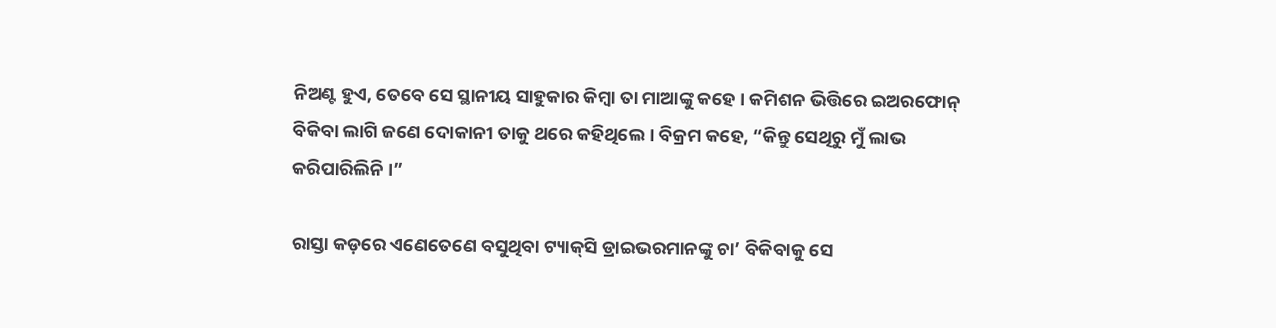ନିଅଣ୍ଟ ହୁଏ, ତେବେ ସେ ସ୍ଥାନୀୟ ସାହୁକାର କିମ୍ବା ତା ମାଆଙ୍କୁ କହେ । କମିଶନ ଭିତ୍ତିରେ ଇଅରଫୋନ୍‌ ବିକିବା ଲାଗି ଜଣେ ଦୋକାନୀ ତାକୁ ଥରେ କହିଥିଲେ । ବିକ୍ରମ କହେ, “କିନ୍ତୁ ସେଥିରୁ ମୁଁ ଲାଭ କରିପାରିଲିନି ।”

ରାସ୍ତା କଡ଼ରେ ଏଣେତେଣେ ବସୁଥିବା ଟ୍ୟାକ୍‌ସି ଡ୍ରାଇଭରମାନଙ୍କୁ ଚା’ ବିକିବାକୁ ସେ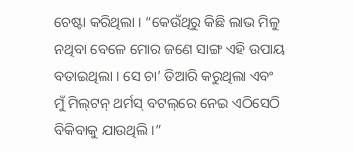ଚେଷ୍ଟା କରିଥିଲା । “କେଉଁଥିରୁ କିଛି ଲାଭ ମିଳୁ ନଥିବା ବେଳେ ମୋର ଜଣେ ସାଙ୍ଗ ଏହି ଉପାୟ ବତାଇଥିଲା । ସେ ଚା’ ତିଆରି କରୁଥିଲା ଏବଂ ମୁଁ ମିଲ୍‌ଟନ୍‌ ଥର୍ମସ୍‌ ବଟଲ୍‌ରେ ନେଇ ଏଠିସେଠି ବିକିବାକୁ ଯାଉଥିଲି ।”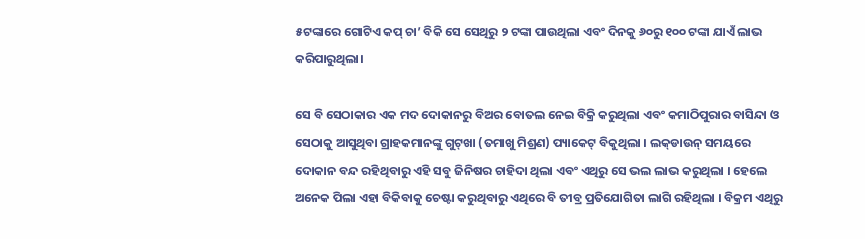୫ଟଙ୍କାରେ ଗୋଟିଏ କପ୍‌ ଚା’ ବିକି ସେ ସେଥିରୁ ୨ ଟଙ୍କା ପାଉଥିଲା ଏବଂ ଦିନକୁ ୬୦ରୁ ୧୦୦ ଟଙ୍କା ଯାଏଁ ଲାଭ କରିପାରୁଥିଲା।

ସେ ବି ସେଠାକାର ଏକ ମଦ ଦୋକାନରୁ ବିଅର ବୋତଲ ନେଇ ବିକ୍ରି କରୁଥିଲା ଏବଂ କମାଠିପୁରାର ବାସିନ୍ଦା ଓ ସେଠାକୁ ଆସୁଥିବା ଗ୍ରାହକମାନଙ୍କୁ ଗୁଟ୍‌ଖା (ତମାଖୁ ମିଶ୍ରଣ) ପ୍ୟାକେଟ୍‌ ବିକୁଥିଲା । ଲକ୍‌ଡାଉନ୍‌ ସମୟରେ ଦୋକାନ ବନ୍ଦ ରହିଥିବାରୁ ଏହି ସବୁ ଜିନିଷର ଚାହିଦା ଥିଲା ଏବଂ ଏଥିରୁ ସେ ଭଲ ଲାଭ କରୁଥିଲା । ହେଲେ ଅନେକ ପିଲା ଏହା ବିକିବାକୁ ଚେଷ୍ଟା କରୁଥିବାରୁ ଏଥିରେ ବି ତୀବ୍ର ପ୍ରତିଯୋଗିତା ଲାଗି ରହିଥିଲା । ବିକ୍ରମ ଏଥିରୁ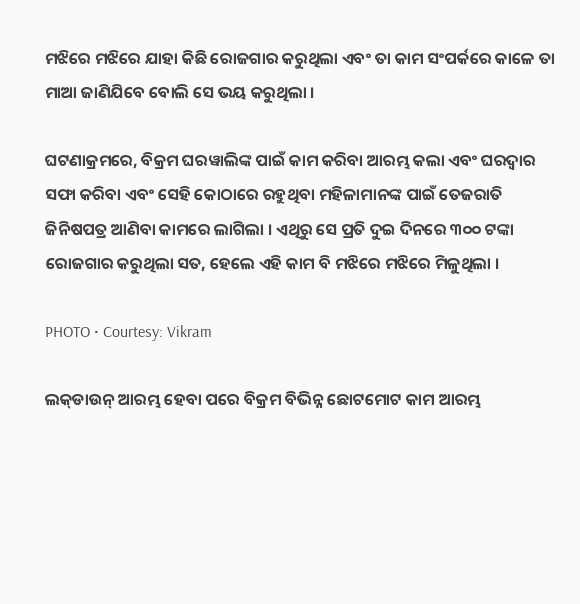ମଝିରେ ମଝିରେ ଯାହା କିଛି ରୋଜଗାର କରୁଥିଲା ଏବଂ ତା କାମ ସଂପର୍କରେ କାଳେ ତା ମାଆ ଜାଣିଯିବେ ବୋଲି ସେ ଭୟ କରୁଥିଲା ।

ଘଟଣାକ୍ରମରେ, ବିକ୍ରମ ଘରୱାଲିଙ୍କ ପାଇଁ କାମ କରିବା ଆରମ୍ଭ କଲା ଏବଂ ଘରଦ୍ୱାର ସଫା କରିବା ଏବଂ ସେହି କୋଠାରେ ରହୁଥିବା ମହିଳାମାନଙ୍କ ପାଇଁ ତେଜରାତି ଜିନିଷପତ୍ର ଆଣିବା କାମରେ ଲାଗିଲା । ଏଥିରୁ ସେ ପ୍ରତି ଦୁଇ ଦିନରେ ୩୦୦ ଟଙ୍କା ରୋଜଗାର କରୁଥିଲା ସତ, ହେଲେ ଏହି କାମ ବି ମଝିରେ ମଝିରେ ମିଳୁଥିଲା ।

PHOTO • Courtesy: Vikram

ଲକ୍‌ଡାଉନ୍‌ ଆରମ୍ଭ ହେବା ପରେ ବିକ୍ରମ ବିଭିନ୍ନ ଛୋଟମୋଟ କାମ ଆରମ୍ଭ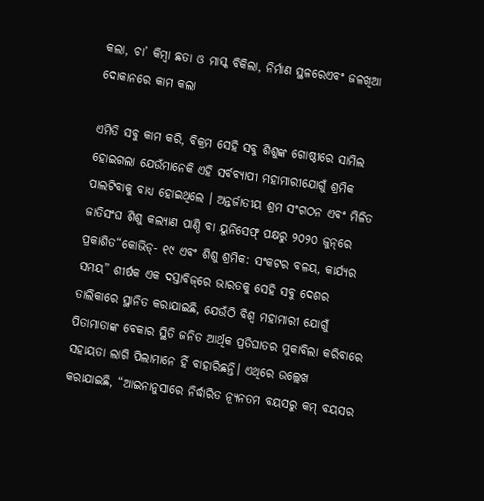କଲା, ଚା’ କିମ୍ବା ଛତା ଓ ମାସ୍କ ବିକିଲା, ନିର୍ମାଣ ସ୍ଥଳରେଏବଂ ଜଳଖିଆ ଦୋକାନରେ କାମ କଲା

ଏମିତି ସବୁ କାମ କରି, ବିକ୍ରମ ସେହି ସବୁ ଶିଶୁଙ୍କ ଗୋଷ୍ଠୀରେ ସାମିଲ ହୋଇଗଲା ଯେଉଁମାନେକି ଏହି ସର୍ବବ୍ୟାପୀ ମହାମାରୀଯୋଗୁଁ ଶ୍ରମିକ ପାଲଟିବାକୁ ବାଧ୍ୟ ହୋଇଥିଲେ । ଅନ୍ତର୍ଜାତୀୟ ଶ୍ରମ ସଂଗଠନ ଏବଂ ମିଳିତ ଜାତିସଂଘ ଶିଶୁ କଲ୍ୟାଣ ପାଣ୍ଠି ବା ୟୁନିସେଫ୍‌ ପକ୍ଷରୁ ୨୦୨୦ ଜୁନ୍‌ରେ ପ୍ରକାଶିତ“କୋଭିଡ୍‌- ୧୯ ଏବଂ ଶିଶୁ ଶ୍ରମିକ: ସଂକଟର ବଳୟ, କାର୍ଯ୍ୟର ସମୟ” ଶୀର୍ଷକ ଏକ ଦସ୍ତାବିଜ୍‌ରେ ଭାରତକୁ ସେହି ସବୁ ଦେଶର ତାଲିକାରେ ସ୍ଥାନିତ କରାଯାଇଛି, ଯେଉଁଠି ବିଶ୍ୱ ମହାମାରୀ ଯୋଗୁଁ ପିତାମାତାଙ୍କ ବେକାର ସ୍ଥିତି ଜନିତ ଆର୍ଥିକ ପ୍ରତିଘାତର ମୁକାବିଲା କରିବାରେ ସହାୟତା ଲାଗି ପିଲାମାନେ ହିଁ ବାହାରିଛନ୍ତି। ଏଥିରେ ଉଲ୍ଲେଖ କରାଯାଇଛି, “ଆଇନାନୁସାରେ ନିର୍ଦ୍ଧାରିତ ନ୍ୟୂନତମ ବୟସରୁ କମ୍‌ ବୟସର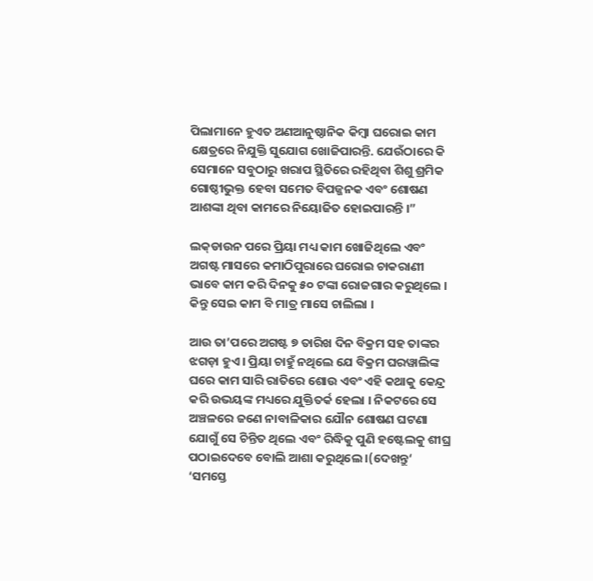ପିଲାମାନେ ହୁଏତ ଅଣଆନୁଷ୍ଠାନିକ କିମ୍ବା ଘରୋଇ କାମ କ୍ଷେତ୍ରରେ ନିଯୁକ୍ତି ସୁଯୋଗ ଖୋଜିପାରନ୍ତି. ଯେଉଁଠାରେ କି ସେମାନେ ସବୁଠାରୁ ଖରାପ ସ୍ଥିତିରେ ରହିଥିବା ଶିଶୁ ଶ୍ରମିକ ଗୋଷ୍ଠୀଭୁକ୍ତ ହେବା ସମେତ ବିପଜ୍ଜନକ ଏବଂ ଶୋଷଣ ଆଶଙ୍କା ଥିବା କାମରେ ନିୟୋଜିତ ହୋଇପାରନ୍ତି ।”

ଲକ୍‌ଡାଉନ ପରେ ପ୍ରିୟା ମଧ୍ୟ କାମ ଖୋଜିଥିଲେ ଏବଂ ଅଗଷ୍ଟ ମାସରେ କମାଠିପୁରାରେ ଘରୋଇ ଚାକରାଣୀ ଭାବେ କାମ କରି ଦିନକୁ ୫୦ ଟଙ୍କା ରୋଜଗାର କରୁଥିଲେ । କିନ୍ତୁ ସେଇ କାମ ବି ମାତ୍ର ମାସେ ଚାଲିଲା ।

ଆଉ ତା’ପରେ ଅଗଷ୍ଟ ୭ ତାରିଖ ଦିନ ବିକ୍ରମ ସହ ତାଙ୍କର ଝଗଡ଼ା ହୁଏ । ପ୍ରିୟା ଚାହୁଁ ନଥିଲେ ଯେ ବିକ୍ରମ ଘରୱାଲିଙ୍କ ଘରେ କାମ ସାରି ରାତିରେ ଶୋଉ ଏବଂ ଏହି କଥାକୁ କେନ୍ଦ୍ର କରି ଉଭୟଙ୍କ ମଧ୍ୟରେ ଯୁକ୍ତିତର୍କ ହେଲା । ନିକଟରେ ସେ ଅଞ୍ଚଳରେ ଜଣେ ନାବାଳିକାର ଯୌନ ଶୋଷଣ ଘଟଣା ଯୋଗୁଁ ସେ ଚିନ୍ତିତ ଥିଲେ ଏବଂ ରିଦ୍ଧିକୁ ପୁଣି ହଷ୍ଟେଲକୁ ଶୀଘ୍ର ପଠାଇଦେବେ ବୋଲି ଆଶା କରୁଥିଲେ ।(ଦେଖନ୍ତୁ‘ ‘ସମସ୍ତେ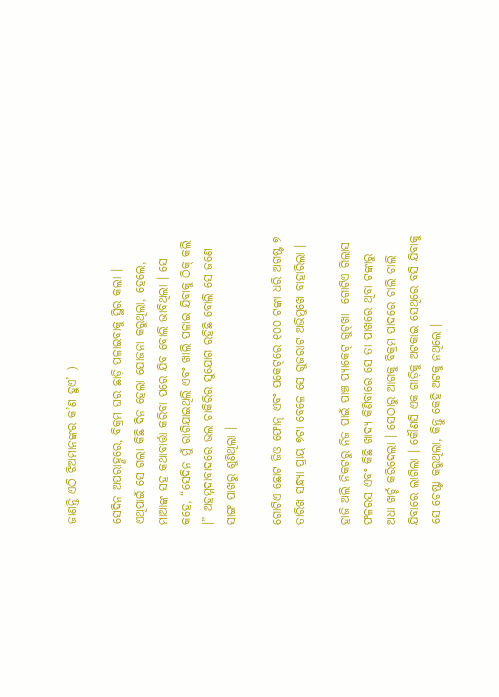ଜାଣନ୍ତି ଏଠି ଝିଅମାନଙ୍କର କ’ଣ ହୁଏ’ )

ସେଦିନ ଅପରାହ୍ଣରେ, ବିକ୍ରମ ଘର ଛାଡ଼ି ପଳାଇବାକୁ ସ୍ଥିର କଲା । ଏଥିପାଇଁ ସେ ଗଲା କିଛି ଦିନ ହେଲା ଯୋଜନା କରୁଥିଲା, ହେଲେ, ମାଆଙ୍କ ସହ କଥାବାର୍ତ୍ତା କରିବା ପରେ ଯିବ ବୋଲି ଭାବିଥିଲା । ସେ କହେ, “ସେଦିନ ମୁଁ ରାଗିଯାଇଥିଲି ଏବଂ ଖାଲି ପଳାଇ ଯିବାକୁ ଠିକ୍‌ କଲି ।” ଅହମ୍ମଦାବାଦରେ ଭଲ ଚାକିରିର ସୁଯୋଗ ରହିଛି ବୋଲି ସେ ଜଣେ ସାଙ୍ଗ ପାଖରୁ ଶୁଣିଥିଲା ।

ଗୋଟିଏ ଛୋଟ ଜିଓ ଫୋନ୍‌ ଏବଂ ପକେଟ୍‌ରେ ୧୦୦ ଟଙ୍କା ଧରି ଅଗଷ୍ଟ ୭ ତାରିଖ ସନ୍ଧ୍ୟା ପ୍ରାୟ ୭ଟା ବେଳେ ସେ ଗୁଜରାଟ ଅଭିମୁଖେ ବାହାରିଲା ।

ହାଜି ଅଲି ନିକଟରୁ ନିଜ ପାଇଁ ପାଞ୍ଚ ପ୍ୟାକେଟ୍‌ ଗୁଟ୍‌ଖା  ଗୋଟିଏ ଗିଲାସ ଫଳରସ ଏବଂ କିଛି ଖାଦ୍ୟ କିଣିବାରେ ସେ ତା ପାଖରେ ଥିବା ଟଙ୍କାରୁ ଅଧା ଖର୍ଚ୍ଚ କରିଦେଲା । ସେଠାରୁ ଆଗକୁ ବିକ୍ରମ ପାଦରେ ଚାଲି ଚାଲି ଯିବାରେ ଲାଗିଲା । କୌଣସି ଏକ ଗାଡ଼ିକୁ ଅଟକାଇ ସେଥିରେ ବସି ଯିବାକୁ ସେ ଚେଷ୍ଟା କରୁଥିଲା, କିନ୍ତୁ କେହି ଅଟକୁ ନଥିଲେ ।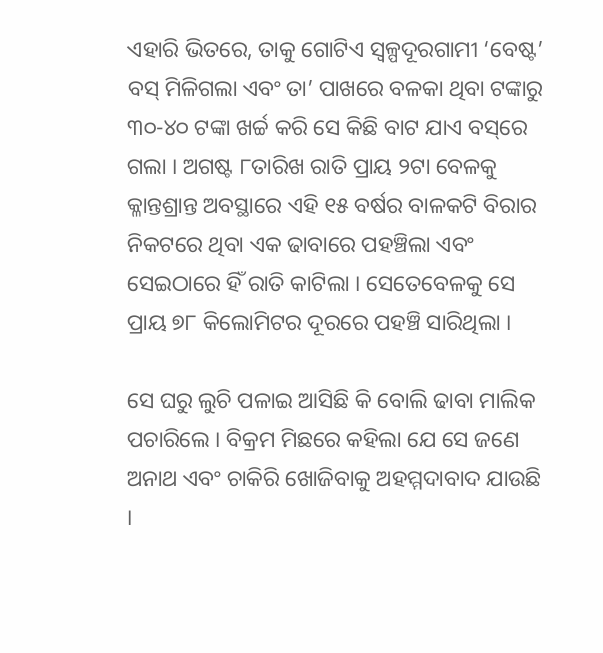ଏହାରି ଭିତରେ, ତାକୁ ଗୋଟିଏ ସ୍ୱଳ୍ପଦୂରଗାମୀ ‘ବେଷ୍ଟ’ ବସ୍‌ ମିଳିଗଲା ଏବଂ ତା’ ପାଖରେ ବଳକା ଥିବା ଟଙ୍କାରୁ ୩୦-୪୦ ଟଙ୍କା ଖର୍ଚ୍ଚ କରି ସେ କିଛି ବାଟ ଯାଏ ବସ୍‌ରେ ଗଲା । ଅଗଷ୍ଟ ୮ତାରିଖ ରାତି ପ୍ରାୟ ୨ଟା ବେଳକୁ କ୍ଳାନ୍ତଶ୍ରାନ୍ତ ଅବସ୍ଥାରେ ଏହି ୧୫ ବର୍ଷର ବାଳକଟି ବିରାର ନିକଟରେ ଥିବା ଏକ ଢାବାରେ ପହଞ୍ଚିଲା ଏବଂ ସେଇଠାରେ ହିଁ ରାତି କାଟିଲା । ସେତେବେଳକୁ ସେ ପ୍ରାୟ ୭୮ କିଲୋମିଟର ଦୂରରେ ପହଞ୍ଚି ସାରିଥିଲା ।

ସେ ଘରୁ ଲୁଚି ପଳାଇ ଆସିଛି କି ବୋଲି ଢାବା ମାଲିକ ପଚାରିଲେ । ବିକ୍ରମ ମିଛରେ କହିଲା ଯେ ସେ ଜଣେ ଅନାଥ ଏବଂ ଚାକିରି ଖୋଜିବାକୁ ଅହମ୍ମଦାବାଦ ଯାଉଛି ।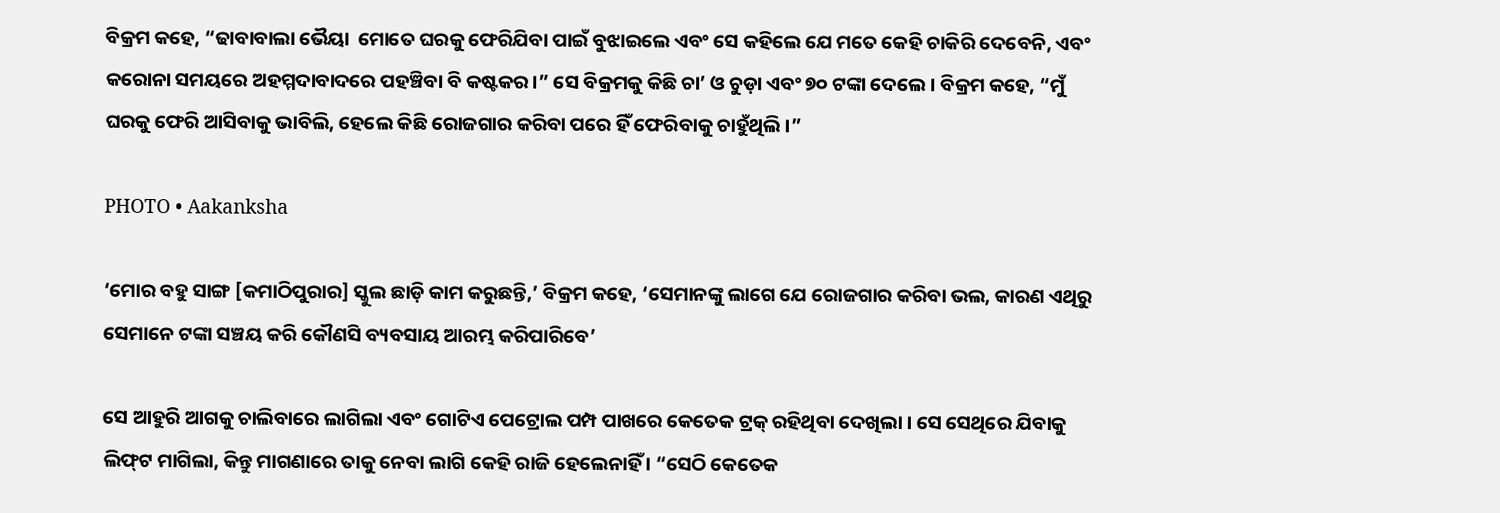ବିକ୍ରମ କହେ, “ଢାବାବାଲା ଭୈୟା  ମୋତେ ଘରକୁ ଫେରିଯିବା ପାଇଁ ବୁଝାଇଲେ ଏବଂ ସେ କହିଲେ ଯେ ମତେ କେହି ଚାକିରି ଦେବେନି, ଏବଂ କରୋନା ସମୟରେ ଅହମ୍ମଦାବାଦରେ ପହଞ୍ଚିବା ବି କଷ୍ଟକର।” ସେ ବିକ୍ରମକୁ କିଛି ଚା’ ଓ ଚୁଡ଼ା ଏବଂ ୭୦ ଟଙ୍କା ଦେଲେ । ବିକ୍ରମ କହେ, “ମୁଁ ଘରକୁ ଫେରି ଆସିବାକୁ ଭାବିଲି, ହେଲେ କିଛି ରୋଜଗାର କରିବା ପରେ ହିଁ ଫେରିବାକୁ ଚାହୁଁଥିଲି ।”

PHOTO • Aakanksha

‘ମୋର ବହୁ ସାଙ୍ଗ [କମାଠିପୁରାର] ସ୍କୁଲ ଛାଡ଼ି କାମ କରୁଛନ୍ତି,’ ବିକ୍ରମ କହେ, ‘ସେମାନଙ୍କୁ ଲାଗେ ଯେ ରୋଜଗାର କରିବା ଭଲ, କାରଣ ଏଥିରୁ ସେମାନେ ଟଙ୍କା ସଞ୍ଚୟ କରି କୌଣସି ବ୍ୟବସାୟ ଆରମ୍ଭ କରିପାରିବେ’

ସେ ଆହୁରି ଆଗକୁ ଚାଲିବାରେ ଲାଗିଲା ଏବଂ ଗୋଟିଏ ପେଟ୍ରୋଲ ପମ୍ପ ପାଖରେ କେତେକ ଟ୍ରକ୍‌ ରହିଥିବା ଦେଖିଲା । ସେ ସେଥିରେ ଯିବାକୁ ଲିଫ୍‌ଟ ମାଗିଲା, କିନ୍ତୁ ମାଗଣାରେ ତାକୁ ନେବା ଲାଗି କେହି ରାଜି ହେଲେନାହିଁ । “ସେଠି କେତେକ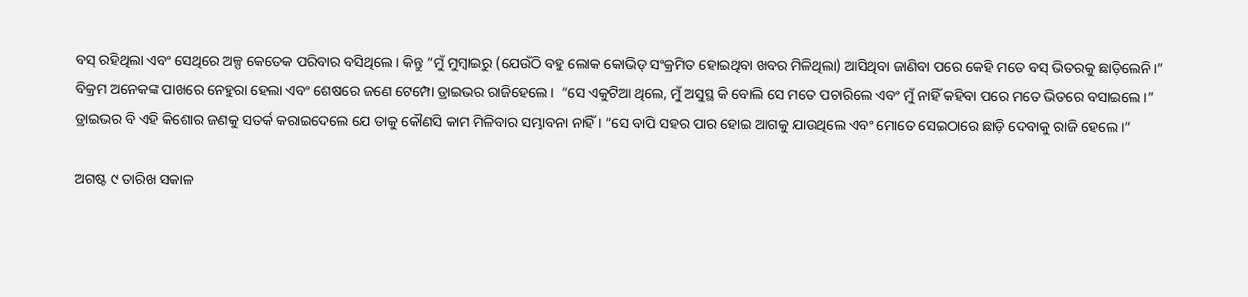ବସ୍‌ ରହିଥିଲା ଏବଂ ସେଥିରେ ଅଳ୍ପ କେତେକ ପରିବାର ବସିଥିଲେ । କିନ୍ତୁ “ମୁଁ ମୁମ୍ବାଇରୁ (ଯେଉଁଠି ବହୁ ଲୋକ କୋଭିଡ୍‌ ସଂକ୍ରମିତ ହୋଇଥିବା ଖବର ମିଳିଥିଲା) ଆସିଥିବା ଜାଣିବା ପରେ କେହି ମତେ ବସ୍‌ ଭିତରକୁ ଛାଡ଼ିଲେନି।” ବିକ୍ରମ ଅନେକଙ୍କ ପାଖରେ ନେହୁରା ହେଲା ଏବଂ ଶେଷରେ ଜଣେ ଟେମ୍ପୋ ଡ୍ରାଇଭର ରାଜିହେଲେ।  “ସେ ଏକୁଟିଆ ଥିଲେ, ମୁଁ ଅସୁସ୍ଥ କି ବୋଲି ସେ ମତେ ପଚାରିଲେ ଏବଂ ମୁଁ ନାହିଁ କହିବା ପରେ ମତେ ଭିତରେ ବସାଇଲେ ।” ଡ୍ରାଇଭର ବି ଏହି କିଶୋର ଜଣକୁ ସତର୍କ କରାଇଦେଲେ ଯେ ତାକୁ କୌଣସି କାମ ମିଳିବାର ସମ୍ଭାବନା ନାହିଁ । “ସେ ବାପି ସହର ପାର ହୋଇ ଆଗକୁ ଯାଉଥିଲେ ଏବଂ ମୋତେ ସେଇଠାରେ ଛାଡ଼ି ଦେବାକୁ ରାଜି ହେଲେ ।”

ଅଗଷ୍ଟ ୯ ତାରିଖ ସକାଳ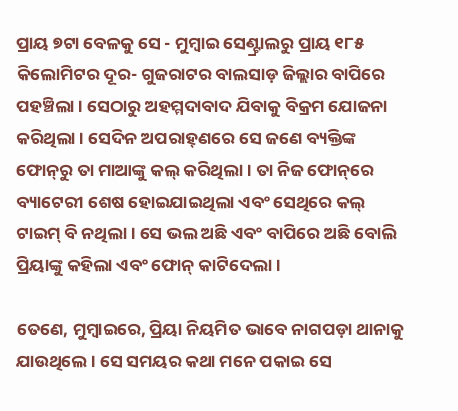ପ୍ରାୟ ୭ଟା ବେଳକୁ ସେ - ମୁମ୍ବାଇ ସେଣ୍ଟ୍ରାଲରୁ ପ୍ରାୟ ୧୮୫ କିଲୋମିଟର ଦୂର- ଗୁଜରାଟର ବାଲସାଡ଼ ଜିଲ୍ଲାର ବାପିରେ ପହଞ୍ଚିଲା । ସେଠାରୁ ଅହମ୍ମଦାବାଦ ଯିବାକୁ ବିକ୍ରମ ଯୋଜନା କରିଥିଲା । ସେଦିନ ଅପରାହ୍‌ଣରେ ସେ ଜଣେ ବ୍ୟକ୍ତିଙ୍କ ଫୋନ୍‌ରୁ ତା ମାଆଙ୍କୁ କଲ୍‌ କରିଥିଲା । ତା ନିଜ ଫୋନ୍‌ରେ ବ୍ୟାଟେରୀ ଶେଷ ହୋଇଯାଇଥିଲା ଏବଂ ସେଥିରେ କଲ୍‌ ଟାଇମ୍‌ ବି ନଥିଲା । ସେ ଭଲ ଅଛି ଏବଂ ବାପିରେ ଅଛି ବୋଲି ପ୍ରିୟାଙ୍କୁ କହିଲା ଏବଂ ଫୋନ୍‌ କାଟିଦେଲା ।

ତେଣେ, ମୁମ୍ବାଇରେ, ପ୍ରିୟା ନିୟମିତ ଭାବେ ନାଗପଡ଼ା ଥାନାକୁ ଯାଉଥିଲେ । ସେ ସମୟର କଥା ମନେ ପକାଇ ସେ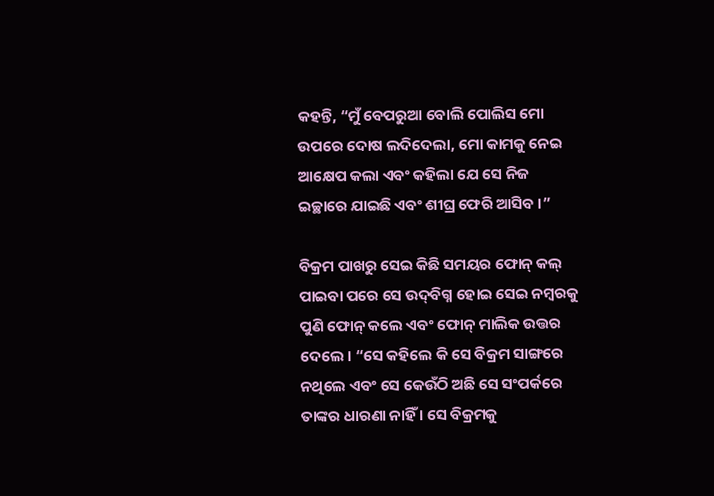କହନ୍ତି, “ମୁଁ ବେପରୁଆ ବୋଲି ପୋଲିସ ମୋ ଉପରେ ଦୋଷ ଲଦିଦେଲା, ମୋ କାମକୁ ନେଇ ଆକ୍ଷେପ କଲା ଏବଂ କହିଲା ଯେ ସେ ନିଜ ଇଚ୍ଛାରେ ଯାଇଛି ଏବଂ ଶୀଘ୍ର ଫେରି ଆସିବ ।”

ବିକ୍ରମ ପାଖରୁ ସେଇ କିଛି ସମୟର ଫୋନ୍‌ କଲ୍‌ ପାଇବା ପରେ ସେ ଉଦ୍‌ବିଗ୍ନ ହୋଇ ସେଇ ନମ୍ବରକୁ ପୁଣି ଫୋନ୍‌ କଲେ ଏବଂ ଫୋନ୍‌ ମାଲିକ ଉତ୍ତର ଦେଲେ । “ସେ କହିଲେ କି ସେ ବିକ୍ରମ ସାଙ୍ଗରେ ନଥିଲେ ଏବଂ ସେ କେଉଁଠି ଅଛି ସେ ସଂପର୍କରେ ତାଙ୍କର ଧାରଣା ନାହିଁ । ସେ ବିକ୍ରମକୁ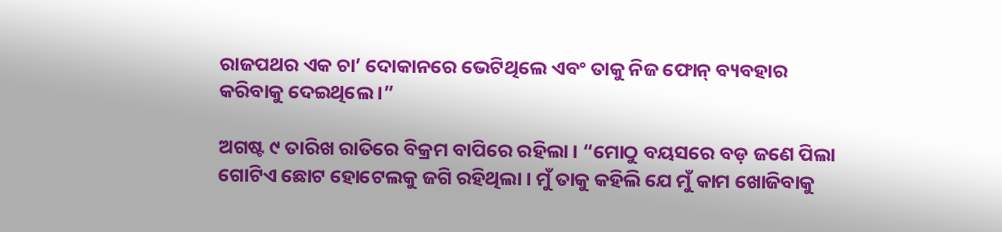ରାଜପଥର ଏକ ଚା’ ଦୋକାନରେ ଭେଟିଥିଲେ ଏବଂ ତାକୁ ନିଜ ଫୋନ୍‌ ବ୍ୟବହାର କରିବାକୁ ଦେଇଥିଲେ ।”

ଅଗଷ୍ଟ ୯ ତାରିଖ ରାତିରେ ବିକ୍ରମ ବାପିରେ ରହିଲା । “ମୋଠୁ ବୟସରେ ବଡ଼ ଜଣେ ପିଲା ଗୋଟିଏ ଛୋଟ ହୋଟେଲକୁ ଜଗି ରହିଥିଲା । ମୁଁ ତାକୁ କହିଲି ଯେ ମୁଁ କାମ ଖୋଜିବାକୁ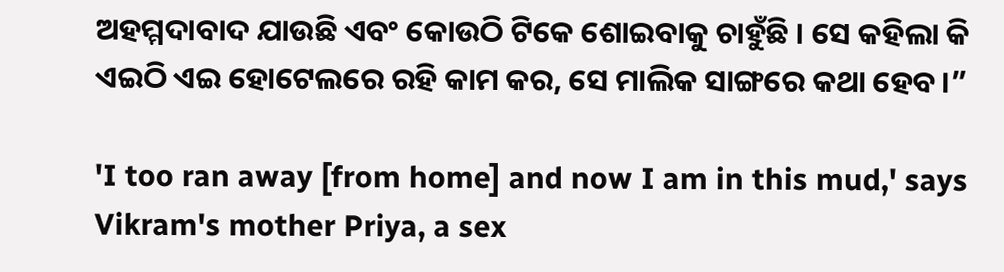ଅହମ୍ମଦାବାଦ ଯାଉଛି ଏବଂ କୋଉଠି ଟିକେ ଶୋଇବାକୁ ଚାହୁଁଛି । ସେ କହିଲା କି ଏଇଠି ଏଇ ହୋଟେଲରେ ରହି କାମ କର, ସେ ମାଲିକ ସାଙ୍ଗରେ କଥା ହେବ।”

'I too ran away [from home] and now I am in this mud,' says Vikram's mother Priya, a sex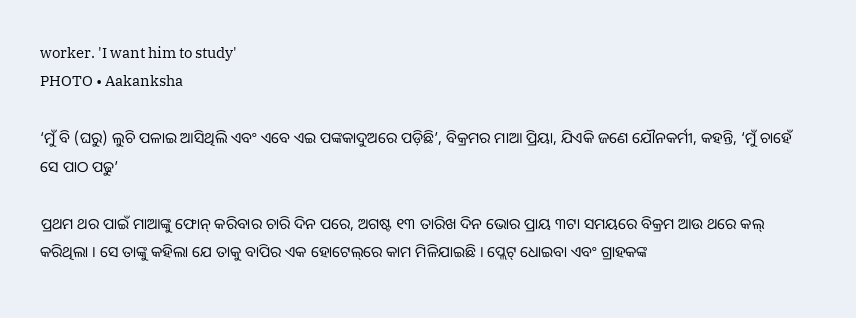worker. 'I want him to study'
PHOTO • Aakanksha

‘ମୁଁ ବି (ଘରୁ) ଲୁଚି ପଳାଇ ଆସିଥିଲି ଏବଂ ଏବେ ଏଇ ପଙ୍କକାଦୁଅରେ ପଡ଼ିଛି’, ବିକ୍ରମର ମାଆ ପ୍ରିୟା, ଯିଏକି ଜଣେ ଯୌନକର୍ମୀ, କହନ୍ତି, ‘ମୁଁ ଚାହେଁ ସେ ପାଠ ପଢୁ’

ପ୍ରଥମ ଥର ପାଇଁ ମାଆଙ୍କୁ ଫୋନ୍‌ କରିବାର ଚାରି ଦିନ ପରେ, ଅଗଷ୍ଟ ୧୩ ତାରିଖ ଦିନ ଭୋର ପ୍ରାୟ ୩ଟା ସମୟରେ ବିକ୍ରମ ଆଉ ଥରେ କଲ୍‌ କରିଥିଲା । ସେ ତାଙ୍କୁ କହିଲା ଯେ ତାକୁ ବାପିର ଏକ ହୋଟେଲ୍‌ରେ କାମ ମିଳିଯାଇଛି । ପ୍ଲେଟ୍‌ ଧୋଇବା ଏବଂ ଗ୍ରାହକଙ୍କ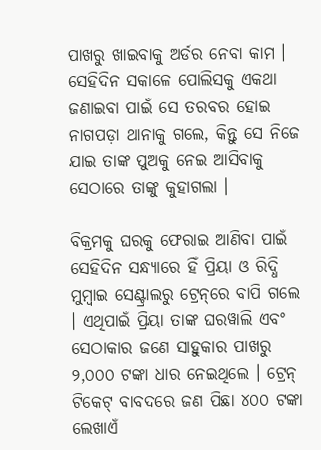ପାଖରୁ ଖାଇବାକୁ ଅର୍ଡର ନେବା କାମ । ସେହିଦିନ ସକାଳେ ପୋଲିସକୁ ଏକଥା ଜଣାଇବା ପାଇଁ ସେ ତରବର ହୋଇ ନାଗପଡ଼ା ଥାନାକୁ ଗଲେ, କିନ୍ତୁ ସେ ନିଜେ ଯାଇ ତାଙ୍କ ପୁଅକୁ ନେଇ ଆସିବାକୁ ସେଠାରେ ତାଙ୍କୁ କୁହାଗଲା ।

ବିକ୍ରମକୁ ଘରକୁ ଫେରାଇ ଆଣିବା ପାଇଁ ସେହିଦିନ ସନ୍ଧ୍ୟାରେ ହିଁ ପ୍ରିୟା ଓ ରିଦ୍ଧି ମୁମ୍ବାଇ ସେଣ୍ଟ୍ରାଲରୁ ଟ୍ରେନ୍‌ରେ ବାପି ଗଲେ । ଏଥିପାଇଁ ପ୍ରିୟା ତାଙ୍କ ଘରୱାଲି ଏବଂ ସେଠାକାର ଜଣେ ସାହୁକାର ପାଖରୁ ୨,୦୦୦ ଟଙ୍କା ଧାର ନେଇଥିଲେ । ଟ୍ରେନ୍‌ ଟିକେଟ୍‌ ବାବଦରେ ଜଣ ପିଛା ୪୦୦ ଟଙ୍କା ଲେଖାଏଁ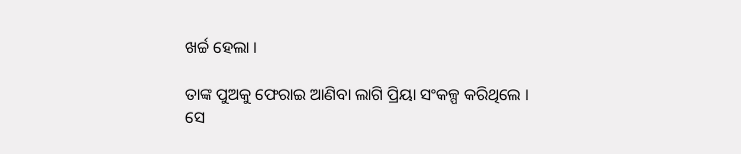ଖର୍ଚ୍ଚ ହେଲା ।

ତାଙ୍କ ପୁଅକୁ ଫେରାଇ ଆଣିବା ଲାଗି ପ୍ରିୟା ସଂକଳ୍ପ କରିଥିଲେ । ସେ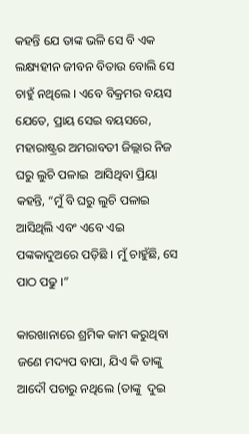କହନ୍ତି ଯେ ତାଙ୍କ ଭଳି ସେ ବି ଏକ ଲକ୍ଷ୍ୟହୀନ ଜୀବନ ବିତାଉ ବୋଲି ସେ ଚାହୁଁ ନଥିଲେ । ଏବେ ବିକ୍ରମର ବୟସ ଯେତେ, ପ୍ରାୟ ସେଇ ବୟସରେ, ମହାରାଷ୍ଟ୍ରର ଅମରାବତୀ ଜିଲ୍ଲାର ନିଜ ଘରୁ ଲୁଚି ପଳାଇ  ଆସିଥିବା ପ୍ରିୟା କହନ୍ତି, “ମୁଁ ବି ଘରୁ ଲୁଚି ପଳାଇ ଆସିଥିଲି ଏବଂ ଏବେ ଏଇ ପଙ୍କକାଦୁଅରେ ପଡ଼ିଛି । ମୁଁ ଚାହୁଁଛି, ସେ ପାଠ ପଢୁ ।”

କାରଖାନାରେ ଶ୍ରମିକ କାମ କରୁଥିବା ଜଣେ ମଦ୍ୟପ ବାପା, ଯିଏ କି ତାଙ୍କୁ ଆଦୌ ପଚାରୁ ନଥିଲେ (ତାଙ୍କୁ  ଦୁଇ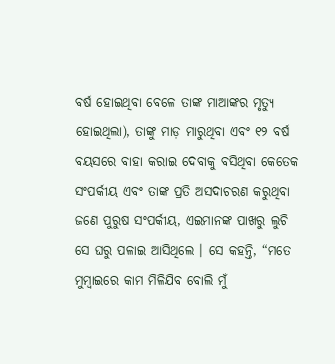ବର୍ଷ ହୋଇଥିବା ବେଳେ ତାଙ୍କ ମାଆଙ୍କର ମୃତ୍ୟୁ ହୋଇଥିଲା), ତାଙ୍କୁ ମାଡ଼ ମାରୁଥିବା ଏବଂ ୧୨ ବର୍ଷ ବୟସରେ ବାହା କରାଇ ଦେବାକୁ ବସିଥିବା କେତେକ ସଂପର୍କୀୟ ଏବଂ ତାଙ୍କ ପ୍ରତି ଅସଦାଚରଣ କରୁଥିବା ଜଣେ ପୁରୁଷ ସଂପର୍କୀୟ, ଏଇମାନଙ୍କ ପାଖରୁ ଲୁଚି ସେ ଘରୁ ପଳାଇ ଆସିଥିଲେ । ସେ କହନ୍ତି, “ମତେ ମୁମ୍ବାଇରେ କାମ ମିଳିଯିବ ବୋଲି ମୁଁ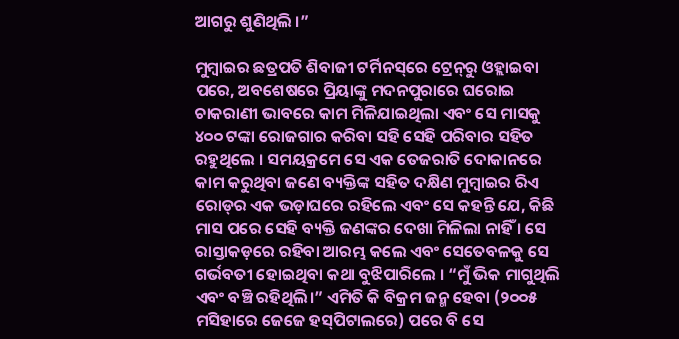ଆଗରୁ ଶୁଣିଥିଲି ।”

ମୁମ୍ବାଇର ଛତ୍ରପତି ଶିବାଜୀ ଟର୍ମିନସ୍‌ରେ ଟ୍ରେନ୍‌ରୁ ଓହ୍ଲାଇବା ପରେ, ଅବଶେଷରେ ପ୍ରିୟାଙ୍କୁ ମଦନପୁରାରେ ଘରୋଇ ଚାକରାଣୀ ଭାବରେ କାମ ମିଳିଯାଇଥିଲା ଏବଂ ସେ ମାସକୁ ୪୦୦ ଟଙ୍କା ରୋଜଗାର କରିବା ସହି ସେହି ପରିବାର ସହିତ ରହୁଥିଲେ । ସମୟକ୍ରମେ ସେ ଏକ ତେଜରାତି ଦୋକାନରେ କାମ କରୁଥିବା ଜଣେ ବ୍ୟକ୍ତିଙ୍କ ସହିତ ଦକ୍ଷିଣ ମୁମ୍ବାଇର ରିଏ ରୋଡ୍‌ର ଏକ ଭଡ଼ାଘରେ ରହିଲେ ଏବଂ ସେ କହନ୍ତି ଯେ, କିଛି ମାସ ପରେ ସେହି ବ୍ୟକ୍ତି ଜଣଙ୍କର ଦେଖା ମିଳିଲା ନାହିଁ । ସେ ରାସ୍ତାକଡ଼ରେ ରହିବା ଆରମ୍ଭ କଲେ ଏବଂ ସେତେବଳକୁ ସେ ଗର୍ଭବତୀ ହୋଇଥିବା କଥା ବୁଝିପାରିଲେ । “ମୁଁ ଭିକ ମାଗୁଥିଲି ଏବଂ ବଞ୍ଚି ରହିଥିଲି।” ଏମିତି କି ବିକ୍ରମ ଜନ୍ମ ହେବା (୨୦୦୫ ମସିହାରେ ଜେଜେ ହସ୍‌ପିଟାଲରେ) ପରେ ବି ସେ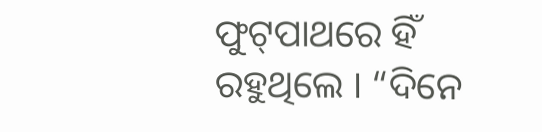ଫୁଟ୍‌ପାଥରେ ହିଁ ରହୁଥିଲେ । “ଦିନେ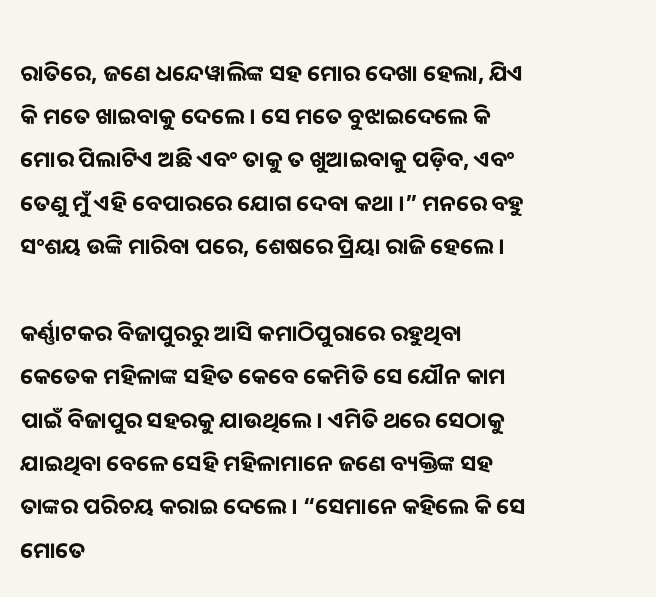ରାତିରେ, ଜଣେ ଧନ୍ଦେୱାଲିଙ୍କ ସହ ମୋର ଦେଖା ହେଲା, ଯିଏ କି ମତେ ଖାଇବାକୁ ଦେଲେ । ସେ ମତେ ବୁଝାଇଦେଲେ କି ମୋର ପିଲାଟିଏ ଅଛି ଏବଂ ତାକୁ ତ ଖୁଆଇବାକୁ ପଡ଼ିବ, ଏବଂ ତେଣୁ ମୁଁ ଏହି ବେପାରରେ ଯୋଗ ଦେବା କଥା ।” ମନରେ ବହୁ ସଂଶୟ ଉଙ୍କି ମାରିବା ପରେ, ଶେଷରେ ପ୍ରିୟା ରାଜି ହେଲେ ।

କର୍ଣ୍ଣାଟକର ବିଜାପୁରରୁ ଆସି କମାଠିପୁରାରେ ରହୁଥିବା କେତେକ ମହିଳାଙ୍କ ସହିତ କେବେ କେମିତି ସେ ଯୌନ କାମ ପାଇଁ ବିଜାପୁର ସହରକୁ ଯାଉଥିଲେ। ଏମିତି ଥରେ ସେଠାକୁ ଯାଇଥିବା ବେଳେ ସେହି ମହିଳାମାନେ ଜଣେ ବ୍ୟକ୍ତିଙ୍କ ସହ ତାଙ୍କର ପରିଚୟ କରାଇ ଦେଲେ । “ସେମାନେ କହିଲେ କି ସେ ମୋତେ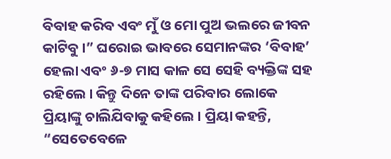ବିବାହ କରିବ ଏବଂ ମୁଁ ଓ ମୋ ପୁଅ ଭଲରେ ଜୀବନ କାଟିବୁ ।” ଘରୋଇ ଭାବରେ ସେମାନଙ୍କର ‘ବିବାହ’ ହେଲା ଏବଂ ୬-୭ ମାସ କାଳ ସେ ସେହି ବ୍ୟକ୍ତିଙ୍କ ସହ ରହିଲେ । କିନ୍ତୁ ଦିନେ ତାଙ୍କ ପରିବାର ଲୋକେ ପ୍ରିୟାଙ୍କୁ ଚାଲିଯିବାକୁ କହିଲେ । ପ୍ରିୟା କହନ୍ତି, “ସେତେବେଳେ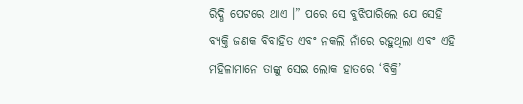ରିଦ୍ଧି ପେଟରେ ଥାଏ ।” ପରେ ସେ ବୁଝିପାରିଲେ ଯେ ସେହି ବ୍ୟକ୍ତି ଜଣକ ବିବାହିତ ଏବଂ ନକଲି ନାଁରେ ରହୁଥିଲା ଏବଂ ଏହି ମହିଳାମାନେ ତାଙ୍କୁ ସେଇ ଲୋକ ହାତରେ ‘ବିକ୍ରି’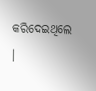କରିଦେଇଥିଲେ ।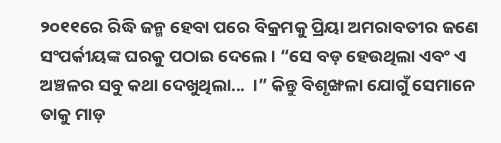୨୦୧୧ରେ ରିଦ୍ଧି ଜନ୍ମ ହେବା ପରେ ବିକ୍ରମକୁ ପ୍ରିୟା ଅମରାବତୀର ଜଣେ ସଂପର୍କୀୟଙ୍କ ଘରକୁ ପଠାଇ ଦେଲେ । “ସେ ବଡ଼ ହେଉଥିଲା ଏବଂ ଏ ଅଞ୍ଚଳର ସବୁ କଥା ଦେଖୁଥିଲା...  ।” କିନ୍ତୁ ବିଶୃଙ୍ଖଳା ଯୋଗୁଁ ସେମାନେ ତାକୁ ମାଡ଼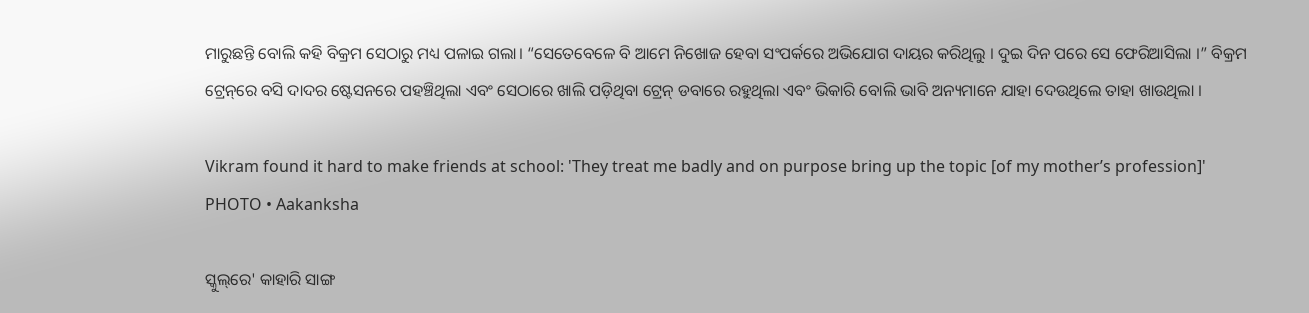ମାରୁଛନ୍ତି ବୋଲି କହି ବିକ୍ରମ ସେଠାରୁ ମଧ୍ୟ ପଳାଇ ଗଲା। “ସେତେବେଳେ ବି ଆମେ ନିଖୋଜ ହେବା ସଂପର୍କରେ ଅଭିଯୋଗ ଦାୟର କରିଥିଲୁ । ଦୁଇ ଦିନ ପରେ ସେ ଫେରିଆସିଲା ।” ବିକ୍ରମ ଟ୍ରେନ୍‌ରେ ବସି ଦାଦର ଷ୍ଟେସନରେ ପହଞ୍ଚିଥିଲା ଏବଂ ସେଠାରେ ଖାଲି ପଡ଼ିଥିବା ଟ୍ରେନ୍‌ ଡବାରେ ରହୁଥିଲା ଏବଂ ଭିକାରି ବୋଲି ଭାବି ଅନ୍ୟମାନେ ଯାହା ଦେଉଥିଲେ ତାହା ଖାଉଥିଲା ।

Vikram found it hard to make friends at school: 'They treat me badly and on purpose bring up the topic [of my mother’s profession]'
PHOTO • Aakanksha

ସ୍କୁଲ୍‌ରେ' କାହାରି ସାଙ୍ଗ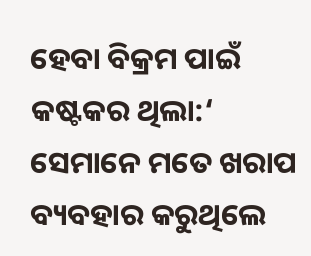ହେବା ବିକ୍ରମ ପାଇଁ କଷ୍ଟକର ଥିଲା:‘ ସେମାନେ ମତେ ଖରାପ ବ୍ୟବହାର କରୁଥିଲେ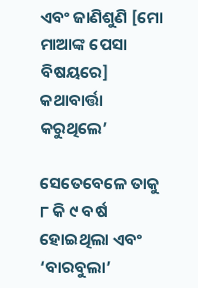ଏବଂ ଜାଣିଶୁଣି [ମୋ ମାଆଙ୍କ ପେସା ବିଷୟରେ] କଥାବାର୍ତ୍ତା କରୁଥିଲେ’

ସେତେବେଳେ ତାକୁ ୮ କି ୯ ବର୍ଷ ହୋଇଥିଲା ଏବଂ ‘ବାରବୁଲା’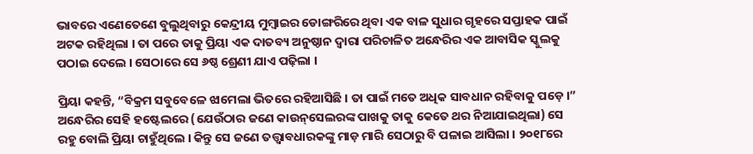ଭାବରେ ଏଣେତେଣେ ବୁଲୁଥିବାରୁ କେନ୍ଦ୍ରୀୟ ମୁମ୍ବାଇର ଡୋଙ୍ଗରିରେ ଥିବା ଏକ ବାଳ ସୁଧାର ଗୃହରେ ସପ୍ତାହକ ପାଇଁ ଅଟକ ରହିଥିଲା । ତା ପରେ ତାକୁ ପ୍ରିୟା ଏକ ଦାତବ୍ୟ ଅନୁଷ୍ଠାନ ଦ୍ୱାରା ପରିଚାଳିତ ଅନ୍ଧେରିର ଏକ ଆବାସିକ ସ୍କୁଲକୁ ପଠାଇ ଦେଲେ । ସେଠାରେ ସେ ୬ଷ୍ଠ ଶ୍ରେଣୀ ଯାଏ ପଢ଼ିଲା ।

ପ୍ରିୟା କହନ୍ତି, “ବିକ୍ରମ ସବୁବେଳେ ଝାମେଲା ଭିତରେ ରହିଆସିଛି । ତା ପାଇଁ ମତେ ଅଧିକ ସାବଧାନ ରହିବାକୁ ପଡ଼େ ।” ଅନ୍ଧେରିର ସେହି ହଷ୍ଟେଲରେ (ଯେଉଁଠାର ଜଣେ କାଉନ୍‌ସେଲରଙ୍କ ପାଖକୁ ତାକୁ କେତେ ଥର ନିଆଯାଇଥିଲା) ସେ ରହୁ ବୋଲି ପ୍ରିୟା ଚାହୁଁଥିଲେ । କିନ୍ତୁ ସେ ଜଣେ ତତ୍ତ୍ୱାବଧାରକଙ୍କୁ ମାଡ଼ ମାରି ସେଠାରୁ ବି ପଳାଇ ଆସିଲା । ୨୦୧୮ରେ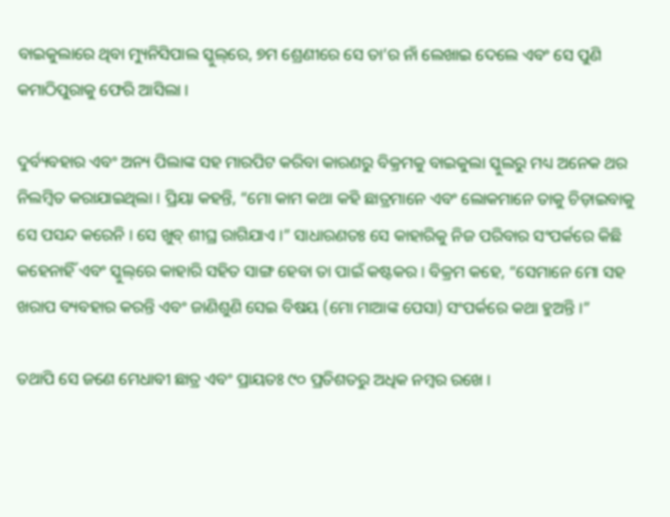ବାଇକୁଲାରେ ଥିବା ମ୍ୟୁନିସିପାଲ ସ୍କୁଲ୍‌ରେ, ୭ମ ଶ୍ରେଣୀରେ ସେ ତା’ର ନାଁ ଲେଖାଇ ଦେଲେ ଏବଂ ସେ ପୁଣି କମାଠିପୁରାକୁ ଫେରି ଆସିଲା ।

ଦୁର୍ବ୍ୟବହାର ଏବଂ ଅନ୍ୟ ପିଲାଙ୍କ ସହ ମାରପିଟ କରିବା କାରଣରୁ ବିକ୍ରମକୁ ବାଇକୁଲା ସ୍କୁଲରୁ ମଧ୍ୟ ଅନେକ ଥର ନିଲମ୍ବିତ କରାଯାଇଥିଲା । ପ୍ରିୟା କହନ୍ତି, “ମୋ କାମ କଥା କହି ଛାତ୍ରମାନେ ଏବଂ ଲୋକମାନେ ତାକୁ ଚିଡ଼ାଇବାକୁ ସେ ପସନ୍ଦ କରେନି । ସେ ଖୁବ୍‌ ଶୀଘ୍ର ରାଗିଯାଏ ।” ସାଧାରଣତଃ ସେ କାହାରିକୁ ନିଜ ପରିବାର ସଂପର୍କରେ କିଛି କହେନାହିଁ ଏବଂ ସ୍କୁଲ୍‌ରେ କାହାରି ସହିତ ସାଙ୍ଗ ହେବା ତା ପାଇଁ କଷ୍ଟକର । ବିକ୍ରମ କହେ, “ସେମାନେ ମୋ ସହ ଖରାପ ବ୍ୟବହାର କରନ୍ତି ଏବଂ ଜାଣିଶୁଣି ସେଇ ବିଷୟ (ମୋ ମାଆଙ୍କ ପେସା) ସଂପର୍କରେ କଥା ହୁଅନ୍ତି ।”

ତଥାପି ସେ ଜଣେ ମେଧାବୀ ଛାତ୍ର ଏବଂ ପ୍ରାୟତଃ ୯୦ ପ୍ରତିଶତରୁ ଅଧିକ ନମ୍ବର ରଖେ ।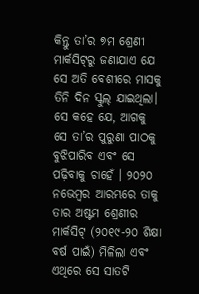କିନ୍ତୁ ତା’ର ୭ମ ଶ୍ରେଣୀ ମାର୍କସିଟ୍‌ରୁ ଜଣାଯାଏ ଯେ ସେ ଅତି ବେଶୀରେ ମାସକୁ ତିନି ଦିନ ସ୍କୁଲ୍‌ ଯାଇଥିଲା। ସେ କହେ ଯେ, ଆଗକୁ ସେ ତା’ର ପୁରୁଣା ପାଠକୁ ବୁଝିପାରିବ ଏବଂ ସେ ପଢ଼ିବାକୁ ଚାହେଁ । ୨୦୨୦ ନଭେମ୍ବର ଆରମ୍ଭରେ ତାକୁ ତାର ଅଷ୍ଟମ ଶ୍ରେଣୀର ମାର୍କସିଟ୍‌ (୨୦୧୯-୨୦ ଶିକ୍ଷା ବର୍ଷ ପାଇଁ) ମିଳିଲା ଏବଂ ଏଥିରେ ସେ ସାତଟି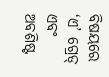ବିଷୟରେ ‘ଏ’ ଗ୍ରେଡ୍‌ ଏବଂ ଅବଶିଷ୍ଟ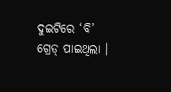ଦୁଇଟିରେ ‘ବି’ ଗ୍ରେଡ୍‌ ପାଇଥିଲା ।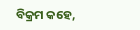ବିକ୍ରମ କହେ,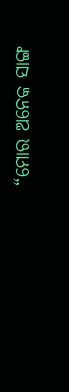“ମୋର ଅନେକ ସାଙ୍ଗ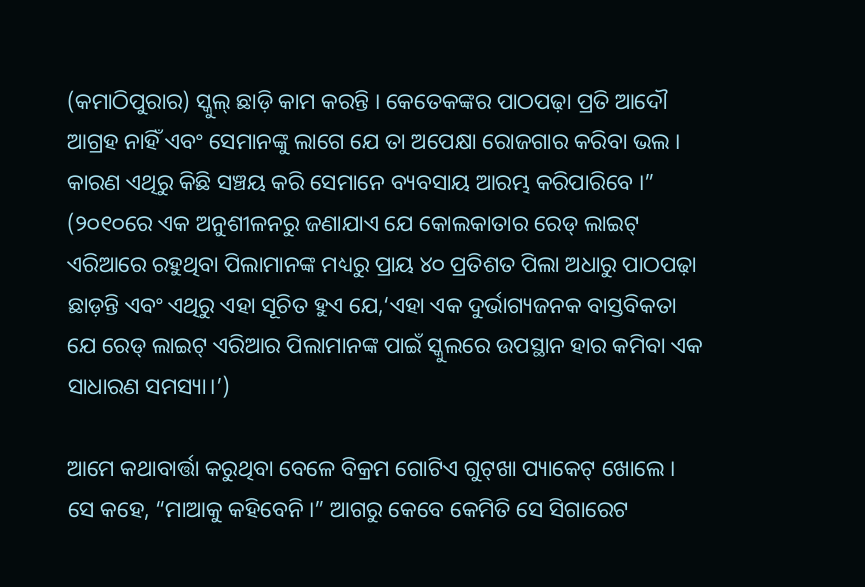(କମାଠିପୁରାର) ସ୍କୁଲ୍‌ ଛାଡ଼ି କାମ କରନ୍ତି । କେତେକଙ୍କର ପାଠପଢ଼ା ପ୍ରତି ଆଦୌ ଆଗ୍ରହ ନାହିଁ ଏବଂ ସେମାନଙ୍କୁ ଲାଗେ ଯେ ତା ଅପେକ୍ଷା ରୋଜଗାର କରିବା ଭଲ । କାରଣ ଏଥିରୁ କିଛି ସଞ୍ଚୟ କରି ସେମାନେ ବ୍ୟବସାୟ ଆରମ୍ଭ କରିପାରିବେ ।” (୨୦୧୦ରେ ଏକ ଅନୁଶୀଳନରୁ ଜଣାଯାଏ ଯେ କୋଲକାତାର ରେଡ୍‌ ଲାଇଟ୍‌ ଏରିଆରେ ରହୁଥିବା ପିଲାମାନଙ୍କ ମଧ୍ୟରୁ ପ୍ରାୟ ୪୦ ପ୍ରତିଶତ ପିଲା ଅଧାରୁ ପାଠପଢ଼ା ଛାଡ଼ନ୍ତି ଏବଂ ଏଥିରୁ ଏହା ସୂଚିତ ହୁଏ ଯେ,‘ଏହା ଏକ ଦୁର୍ଭାଗ୍ୟଜନକ ବାସ୍ତବିକତା ଯେ ରେଡ୍‌ ଲାଇଟ୍‌ ଏରିଆର ପିଲାମାନଙ୍କ ପାଇଁ ସ୍କୁଲରେ ଉପସ୍ଥାନ ହାର କମିବା ଏକ ସାଧାରଣ ସମସ୍ୟା।’)

ଆମେ କଥାବାର୍ତ୍ତା କରୁଥିବା ବେଳେ ବିକ୍ରମ ଗୋଟିଏ ଗୁଟ୍‌ଖା ପ୍ୟାକେଟ୍‌ ଖୋଲେ । ସେ କହେ, “ମାଆକୁ କହିବେନି ।” ଆଗରୁ କେବେ କେମିତି ସେ ସିଗାରେଟ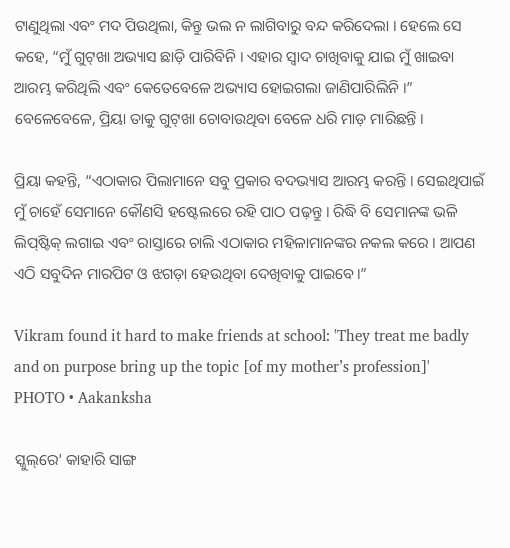ଟାଣୁଥିଲା ଏବଂ ମଦ ପିଉଥିଲା, କିନ୍ତୁ ଭଲ ନ ଲାଗିବାରୁ ବନ୍ଦ କରିଦେଲା । ହେଲେ ସେ କହେ, “ମୁଁ ଗୁଟ୍‌ଖା ଅଭ୍ୟାସ ଛାଡ଼ି ପାରିବିନି । ଏହାର ସ୍ୱାଦ ଚାଖିବାକୁ ଯାଇ ମୁଁ ଖାଇବା ଆରମ୍ଭ କରିଥିଲି ଏବଂ କେତେବେଳେ ଅଭ୍ୟାସ ହୋଇଗଲା ଜାଣିପାରିଲିନି ।” ବେଳେବେଳେ, ପ୍ରିୟା ତାକୁ ଗୁଟ୍‌ଖା ଚୋବାଉଥିବା ବେଳେ ଧରି ମାଡ଼ ମାରିଛନ୍ତି ।

ପ୍ରିୟା କହନ୍ତି, “ଏଠାକାର ପିଲାମାନେ ସବୁ ପ୍ରକାର ବଦଭ୍ୟାସ ଆରମ୍ଭ କରନ୍ତି । ସେଇଥିପାଇଁ ମୁଁ ଚାହେଁ ସେମାନେ କୌଣସି ହଷ୍ଟେଲରେ ରହି ପାଠ ପଢ଼ନ୍ତୁ । ରିଦ୍ଧି ବି ସେମାନଙ୍କ ଭଳି ଲିପ୍‌ଷ୍ଟିକ୍‌ ଲଗାଇ ଏବଂ ରାସ୍ତାରେ ଚାଲି ଏଠାକାର ମହିଳାମାନଙ୍କର ନକଲ କରେ । ଆପଣ ଏଠି ସବୁଦିନ ମାରପିଟ ଓ ଝଗଡ଼ା ହେଉଥିବା ଦେଖିବାକୁ ପାଇବେ।”

Vikram found it hard to make friends at school: 'They treat me badly and on purpose bring up the topic [of my mother’s profession]'
PHOTO • Aakanksha

ସ୍କୁଲ୍‌ରେ' କାହାରି ସାଙ୍ଗ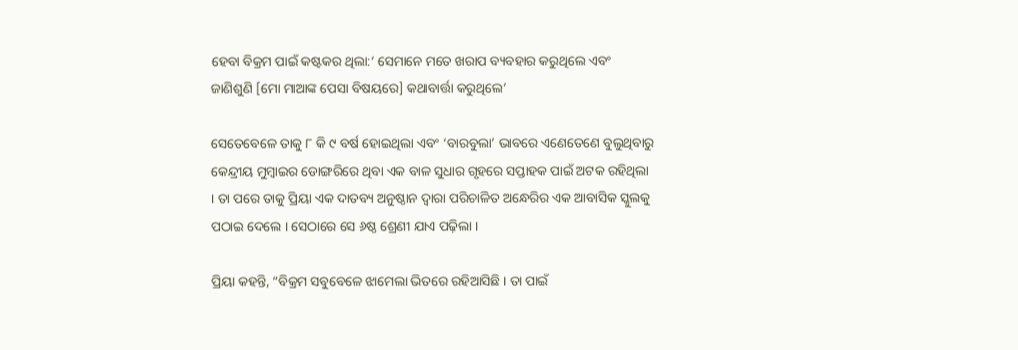ହେବା ବିକ୍ରମ ପାଇଁ କଷ୍ଟକର ଥିଲା:‘ ସେମାନେ ମତେ ଖରାପ ବ୍ୟବହାର କରୁଥିଲେ ଏବଂ ଜାଣିଶୁଣି [ମୋ ମାଆଙ୍କ ପେସା ବିଷୟରେ] କଥାବାର୍ତ୍ତା କରୁଥିଲେ’

ସେତେବେଳେ ତାକୁ ୮ କି ୯ ବର୍ଷ ହୋଇଥିଲା ଏବଂ ‘ବାରବୁଲା’ ଭାବରେ ଏଣେତେଣେ ବୁଲୁଥିବାରୁ କେନ୍ଦ୍ରୀୟ ମୁମ୍ବାଇର ଡୋଙ୍ଗରିରେ ଥିବା ଏକ ବାଳ ସୁଧାର ଗୃହରେ ସପ୍ତାହକ ପାଇଁ ଅଟକ ରହିଥିଲା । ତା ପରେ ତାକୁ ପ୍ରିୟା ଏକ ଦାତବ୍ୟ ଅନୁଷ୍ଠାନ ଦ୍ୱାରା ପରିଚାଳିତ ଅନ୍ଧେରିର ଏକ ଆବାସିକ ସ୍କୁଲକୁ ପଠାଇ ଦେଲେ । ସେଠାରେ ସେ ୬ଷ୍ଠ ଶ୍ରେଣୀ ଯାଏ ପଢ଼ିଲା ।

ପ୍ରିୟା କହନ୍ତି, “ବିକ୍ରମ ସବୁବେଳେ ଝାମେଲା ଭିତରେ ରହିଆସିଛି । ତା ପାଇଁ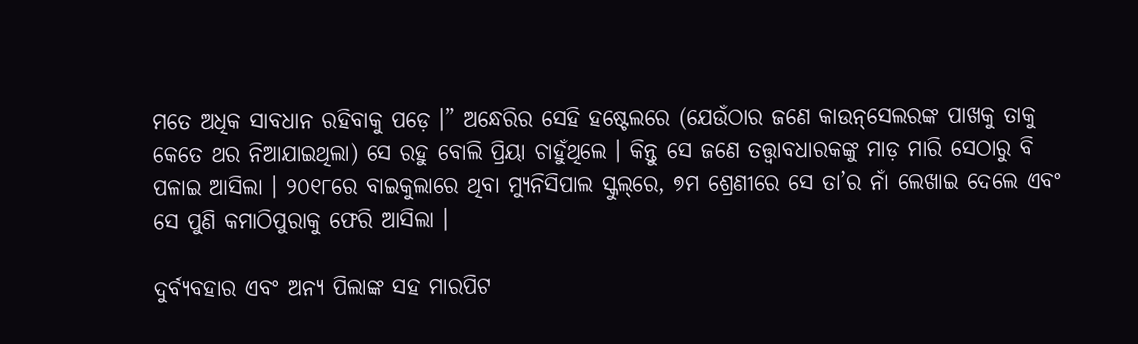ମତେ ଅଧିକ ସାବଧାନ ରହିବାକୁ ପଡ଼େ ।” ଅନ୍ଧେରିର ସେହି ହଷ୍ଟେଲରେ (ଯେଉଁଠାର ଜଣେ କାଉନ୍‌ସେଲରଙ୍କ ପାଖକୁ ତାକୁ କେତେ ଥର ନିଆଯାଇଥିଲା) ସେ ରହୁ ବୋଲି ପ୍ରିୟା ଚାହୁଁଥିଲେ । କିନ୍ତୁ ସେ ଜଣେ ତତ୍ତ୍ୱାବଧାରକଙ୍କୁ ମାଡ଼ ମାରି ସେଠାରୁ ବି ପଳାଇ ଆସିଲା । ୨୦୧୮ରେ ବାଇକୁଲାରେ ଥିବା ମ୍ୟୁନିସିପାଲ ସ୍କୁଲ୍‌ରେ, ୭ମ ଶ୍ରେଣୀରେ ସେ ତା’ର ନାଁ ଲେଖାଇ ଦେଲେ ଏବଂ ସେ ପୁଣି କମାଠିପୁରାକୁ ଫେରି ଆସିଲା ।

ଦୁର୍ବ୍ୟବହାର ଏବଂ ଅନ୍ୟ ପିଲାଙ୍କ ସହ ମାରପିଟ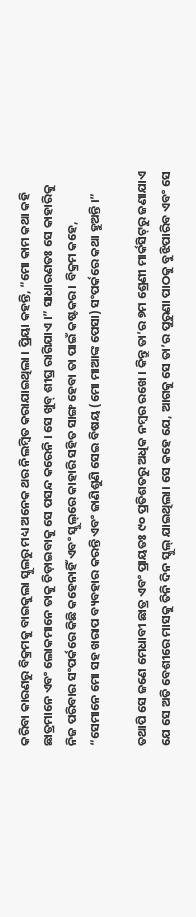କରିବା କାରଣରୁ ବିକ୍ରମକୁ ବାଇକୁଲା ସ୍କୁଲରୁ ମଧ୍ୟ ଅନେକ ଥର ନିଲମ୍ବିତ କରାଯାଇଥିଲା । ପ୍ରିୟା କହନ୍ତି, “ମୋ କାମ କଥା କହି ଛାତ୍ରମାନେ ଏବଂ ଲୋକମାନେ ତାକୁ ଚିଡ଼ାଇବାକୁ ସେ ପସନ୍ଦ କରେନି । ସେ ଖୁବ୍‌ ଶୀଘ୍ର ରାଗିଯାଏ ।” ସାଧାରଣତଃ ସେ କାହାରିକୁ ନିଜ ପରିବାର ସଂପର୍କରେ କିଛି କହେନାହିଁ ଏବଂ ସ୍କୁଲ୍‌ରେ କାହାରି ସହିତ ସାଙ୍ଗ ହେବା ତା ପାଇଁ କଷ୍ଟକର । ବିକ୍ରମ କହେ, “ସେମାନେ ମୋ ସହ ଖରାପ ବ୍ୟବହାର କରନ୍ତି ଏବଂ ଜାଣିଶୁଣି ସେଇ ବିଷୟ (ମୋ ମାଆଙ୍କ ପେସା) ସଂପର୍କରେ କଥା ହୁଅନ୍ତି ।”

ତଥାପି ସେ ଜଣେ ମେଧାବୀ ଛାତ୍ର ଏବଂ ପ୍ରାୟତଃ ୯୦ ପ୍ରତିଶତରୁ ଅଧିକ ନମ୍ବର ରଖେ । କିନ୍ତୁ ତା’ର ୭ମ ଶ୍ରେଣୀ ମାର୍କସିଟ୍‌ରୁ ଜଣାଯାଏ ଯେ ସେ ଅତି ବେଶୀରେ ମାସକୁ ତିନି ଦିନ ସ୍କୁଲ୍‌ ଯାଇଥିଲା। ସେ କହେ ଯେ, ଆଗକୁ ସେ ତା’ର ପୁରୁଣା ପାଠକୁ ବୁଝିପାରିବ ଏବଂ ସେ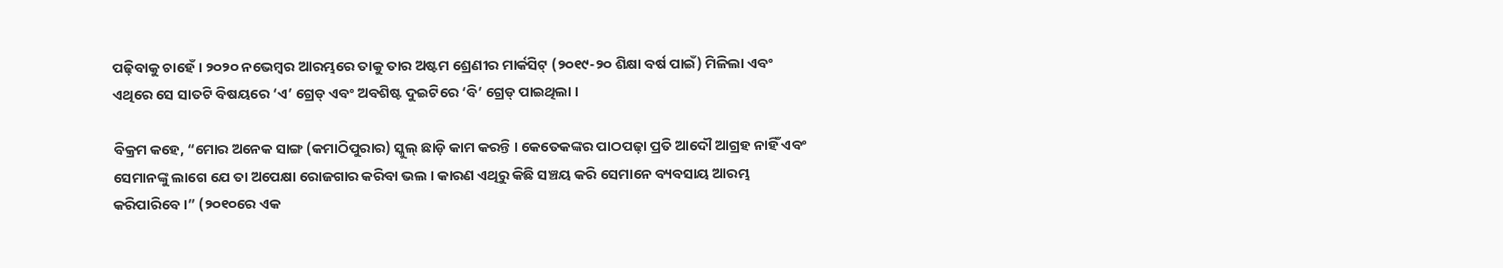ପଢ଼ିବାକୁ ଚାହେଁ । ୨୦୨୦ ନଭେମ୍ବର ଆରମ୍ଭରେ ତାକୁ ତାର ଅଷ୍ଟମ ଶ୍ରେଣୀର ମାର୍କସିଟ୍‌ (୨୦୧୯-୨୦ ଶିକ୍ଷା ବର୍ଷ ପାଇଁ) ମିଳିଲା ଏବଂ ଏଥିରେ ସେ ସାତଟି ବିଷୟରେ ‘ଏ’ ଗ୍ରେଡ୍‌ ଏବଂ ଅବଶିଷ୍ଟ ଦୁଇଟିରେ ‘ବି’ ଗ୍ରେଡ୍‌ ପାଇଥିଲା ।

ବିକ୍ରମ କହେ, “ମୋର ଅନେକ ସାଙ୍ଗ (କମାଠିପୁରାର) ସ୍କୁଲ୍‌ ଛାଡ଼ି କାମ କରନ୍ତି । କେତେକଙ୍କର ପାଠପଢ଼ା ପ୍ରତି ଆଦୌ ଆଗ୍ରହ ନାହିଁ ଏବଂ ସେମାନଙ୍କୁ ଲାଗେ ଯେ ତା ଅପେକ୍ଷା ରୋଜଗାର କରିବା ଭଲ । କାରଣ ଏଥିରୁ କିଛି ସଞ୍ଚୟ କରି ସେମାନେ ବ୍ୟବସାୟ ଆରମ୍ଭ କରିପାରିବେ ।” (୨୦୧୦ରେ ଏକ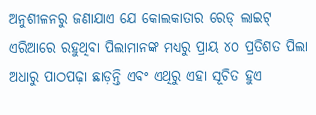ଅନୁଶୀଳନରୁ ଜଣାଯାଏ ଯେ କୋଲକାତାର ରେଡ୍‌ ଲାଇଟ୍‌ ଏରିଆରେ ରହୁଥିବା ପିଲାମାନଙ୍କ ମଧ୍ୟରୁ ପ୍ରାୟ ୪୦ ପ୍ରତିଶତ ପିଲା ଅଧାରୁ ପାଠପଢ଼ା ଛାଡ଼ନ୍ତି ଏବଂ ଏଥିରୁ ଏହା ସୂଚିତ ହୁଏ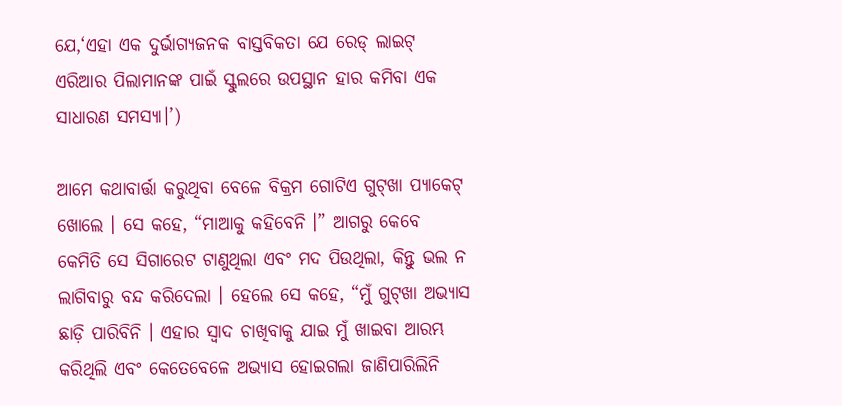ଯେ,‘ଏହା ଏକ ଦୁର୍ଭାଗ୍ୟଜନକ ବାସ୍ତବିକତା ଯେ ରେଡ୍‌ ଲାଇଟ୍‌ ଏରିଆର ପିଲାମାନଙ୍କ ପାଇଁ ସ୍କୁଲରେ ଉପସ୍ଥାନ ହାର କମିବା ଏକ ସାଧାରଣ ସମସ୍ୟା।’)

ଆମେ କଥାବାର୍ତ୍ତା କରୁଥିବା ବେଳେ ବିକ୍ରମ ଗୋଟିଏ ଗୁଟ୍‌ଖା ପ୍ୟାକେଟ୍‌ ଖୋଲେ । ସେ କହେ, “ମାଆକୁ କହିବେନି ।” ଆଗରୁ କେବେ କେମିତି ସେ ସିଗାରେଟ ଟାଣୁଥିଲା ଏବଂ ମଦ ପିଉଥିଲା, କିନ୍ତୁ ଭଲ ନ ଲାଗିବାରୁ ବନ୍ଦ କରିଦେଲା । ହେଲେ ସେ କହେ, “ମୁଁ ଗୁଟ୍‌ଖା ଅଭ୍ୟାସ ଛାଡ଼ି ପାରିବିନି । ଏହାର ସ୍ୱାଦ ଚାଖିବାକୁ ଯାଇ ମୁଁ ଖାଇବା ଆରମ୍ଭ କରିଥିଲି ଏବଂ କେତେବେଳେ ଅଭ୍ୟାସ ହୋଇଗଲା ଜାଣିପାରିଲିନି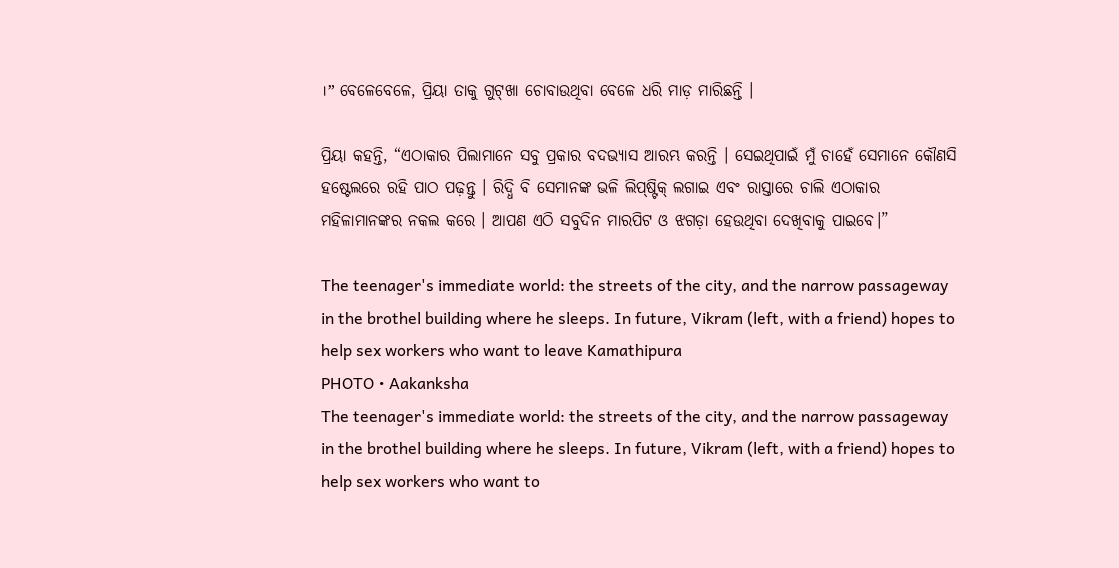।” ବେଳେବେଳେ, ପ୍ରିୟା ତାକୁ ଗୁଟ୍‌ଖା ଚୋବାଉଥିବା ବେଳେ ଧରି ମାଡ଼ ମାରିଛନ୍ତି ।

ପ୍ରିୟା କହନ୍ତି, “ଏଠାକାର ପିଲାମାନେ ସବୁ ପ୍ରକାର ବଦଭ୍ୟାସ ଆରମ୍ଭ କରନ୍ତି । ସେଇଥିପାଇଁ ମୁଁ ଚାହେଁ ସେମାନେ କୌଣସି ହଷ୍ଟେଲରେ ରହି ପାଠ ପଢ଼ନ୍ତୁ । ରିଦ୍ଧି ବି ସେମାନଙ୍କ ଭଳି ଲିପ୍‌ଷ୍ଟିକ୍‌ ଲଗାଇ ଏବଂ ରାସ୍ତାରେ ଚାଲି ଏଠାକାର ମହିଳାମାନଙ୍କର ନକଲ କରେ । ଆପଣ ଏଠି ସବୁଦିନ ମାରପିଟ ଓ ଝଗଡ଼ା ହେଉଥିବା ଦେଖିବାକୁ ପାଇବେ।”

The teenager's immediate world: the streets of the city, and the narrow passageway in the brothel building where he sleeps. In future, Vikram (left, with a friend) hopes to help sex workers who want to leave Kamathipura
PHOTO • Aakanksha
The teenager's immediate world: the streets of the city, and the narrow passageway in the brothel building where he sleeps. In future, Vikram (left, with a friend) hopes to help sex workers who want to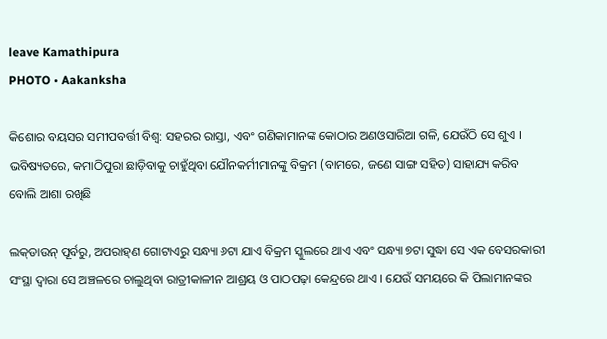leave Kamathipura
PHOTO • Aakanksha

କିଶୋର ବୟସର ସମୀପବର୍ତ୍ତୀ ବିଶ୍ୱ: ସହରର ରାସ୍ତା, ଏବଂ ଗଣିକାମାନଙ୍କ କୋଠାର ଅଣଓସାରିଆ ଗଳି, ଯେଉଁଠି ସେ ଶୁଏ । ଭବିଷ୍ୟତରେ, କମାଠିପୁରା ଛାଡ଼ିବାକୁ ଚାହୁଁଥିବା ଯୌନକର୍ମୀମାନଙ୍କୁ ବିକ୍ରମ (ବାମରେ, ଜଣେ ସାଙ୍ଗ ସହିତ) ସାହାଯ୍ୟ କରିବ ବୋଲି ଆଶା ରଖିଛି

ଲକ୍‌ଡାଉନ୍‌ ପୂର୍ବରୁ, ଅପରାହ୍‌ଣ ଗୋଟାଏରୁ ସନ୍ଧ୍ୟା ୬ଟା ଯାଏ ବିକ୍ରମ ସ୍କୁଲରେ ଥାଏ ଏବଂ ସନ୍ଧ୍ୟା ୭ଟା ସୁଦ୍ଧା ସେ ଏକ ବେସରକାରୀ ସଂସ୍ଥା ଦ୍ୱାରା ସେ ଅଞ୍ଚଳରେ ଚାଲୁଥିବା ରାତ୍ରୀକାଳୀନ ଆଶ୍ରୟ ଓ ପାଠପଢ଼ା କେନ୍ଦ୍ରରେ ଥାଏ । ଯେଉଁ ସମୟରେ କି ପିଲାମାନଙ୍କର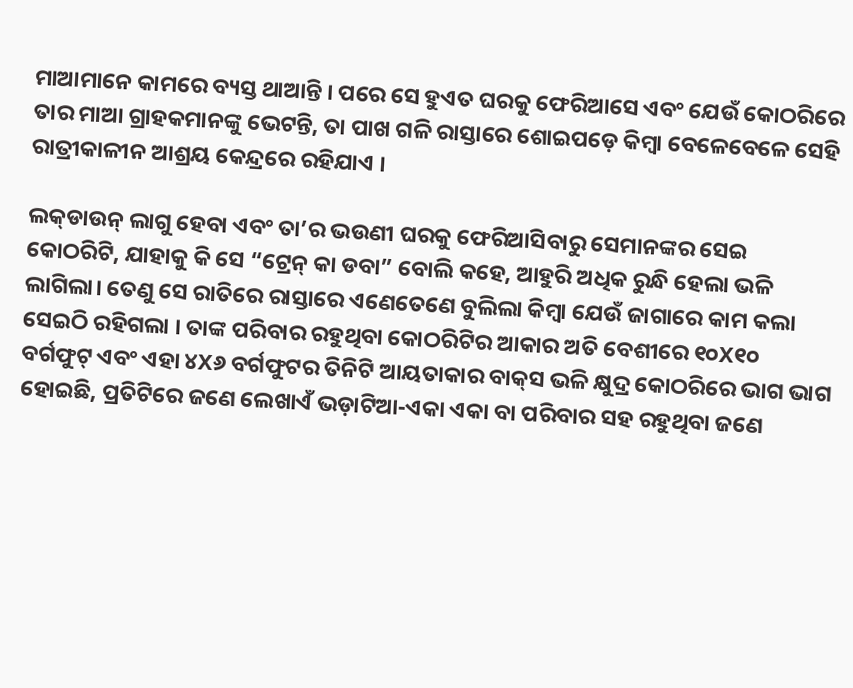ମାଆମାନେ କାମରେ ବ୍ୟସ୍ତ ଥାଆନ୍ତି । ପରେ ସେ ହୁଏତ ଘରକୁ ଫେରିଆସେ ଏବଂ ଯେଉଁ କୋଠରିରେ ତାର ମାଆ ଗ୍ରାହକମାନଙ୍କୁ ଭେଟନ୍ତି, ତା ପାଖ ଗଳି ରାସ୍ତାରେ ଶୋଇପଡ଼େ କିମ୍ବା ବେଳେବେଳେ ସେହି ରାତ୍ରୀକାଳୀନ ଆଶ୍ରୟ କେନ୍ଦ୍ରରେ ରହିଯାଏ ।

ଲକ୍‌ଡାଉନ୍‌ ଲାଗୁ ହେବା ଏବଂ ତା’ର ଭଉଣୀ ଘରକୁ ଫେରିଆସିବାରୁ ସେମାନଙ୍କର ସେଇ କୋଠରିଟି, ଯାହାକୁ କି ସେ “ଟ୍ରେନ୍‌ କା ଡବା” ବୋଲି କହେ, ଆହୁରି ଅଧିକ ରୁନ୍ଧି ହେଲା ଭଳି ଲାଗିଲା। ତେଣୁ ସେ ରାତିରେ ରାସ୍ତାରେ ଏଣେତେଣେ ବୁଲିଲା କିମ୍ବା ଯେଉଁ ଜାଗାରେ କାମ କଲା ସେଇଠି ରହିଗଲା । ତାଙ୍କ ପରିବାର ରହୁଥିବା କୋଠରିଟିର ଆକାର ଅତି ବେଶୀରେ ୧୦X୧୦ ବର୍ଗଫୁଟ୍‌ ଏବଂ ଏହା ୪X୬ ବର୍ଗଫୁଟର ତିନିଟି ଆୟତାକାର ବାକ୍‌ସ ଭଳି କ୍ଷୁଦ୍ର କୋଠରିରେ ଭାଗ ଭାଗ ହୋଇଛି, ପ୍ରତିଟିରେ ଜଣେ ଲେଖାଏଁ ଭଡ଼ାଟିଆ-ଏକା ଏକା ବା ପରିବାର ସହ ରହୁଥିବା ଜଣେ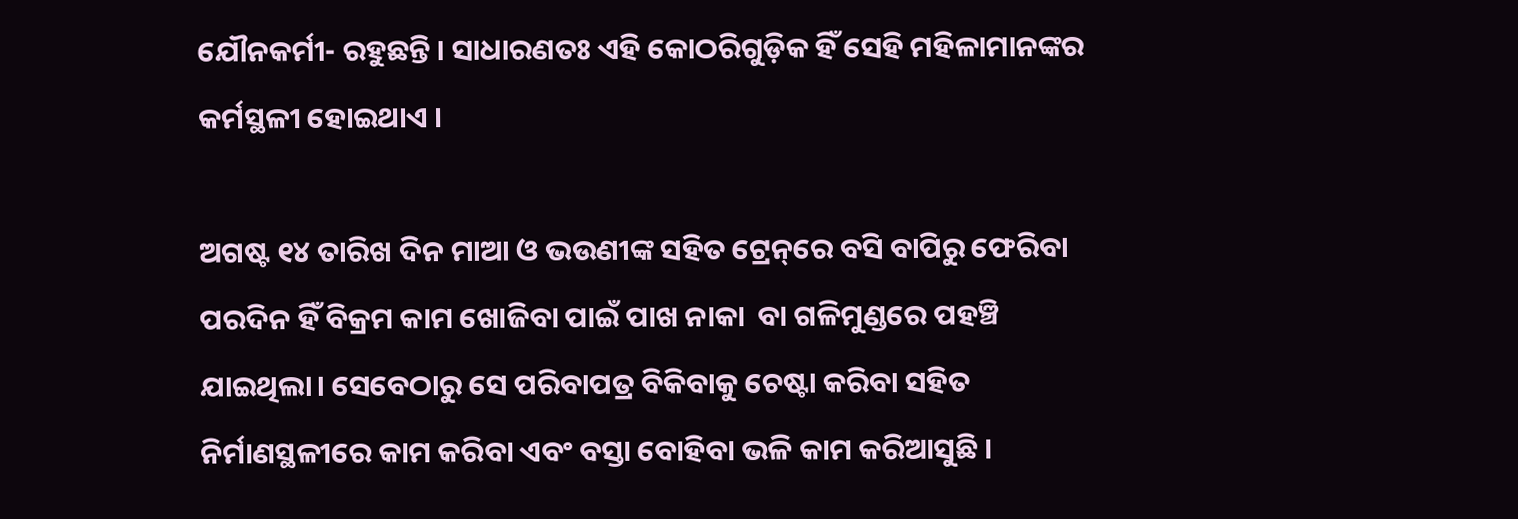ଯୌନକର୍ମୀ- ରହୁଛନ୍ତି । ସାଧାରଣତଃ ଏହି କୋଠରିଗୁଡ଼ିକ ହିଁ ସେହି ମହିଳାମାନଙ୍କର କର୍ମସ୍ଥଳୀ ହୋଇଥାଏ ।

ଅଗଷ୍ଟ ୧୪ ତାରିଖ ଦିନ ମାଆ ଓ ଭଉଣୀଙ୍କ ସହିତ ଟ୍ରେନ୍‌ରେ ବସି ବାପିରୁ ଫେରିବା ପରଦିନ ହିଁ ବିକ୍ରମ କାମ ଖୋଜିବା ପାଇଁ ପାଖ ନାକା  ବା ଗଳିମୁଣ୍ଡରେ ପହଞ୍ଚି ଯାଇଥିଲା। ସେବେଠାରୁ ସେ ପରିବାପତ୍ର ବିକିବାକୁ ଚେଷ୍ଟା କରିବା ସହିତ ନିର୍ମାଣସ୍ଥଳୀରେ କାମ କରିବା ଏବଂ ବସ୍ତା ବୋହିବା ଭଳି କାମ କରିଆସୁଛି ।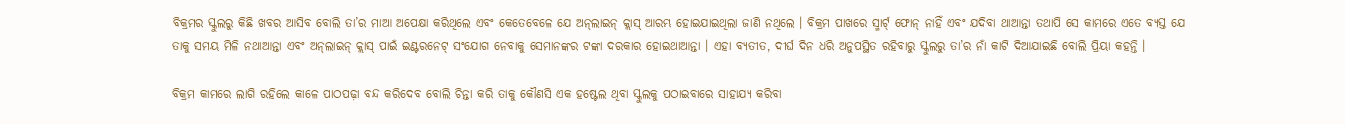ବିକ୍ରମର ସ୍କୁଲରୁ କିଛି ଖବର ଆସିବ ବୋଲି ତା’ର ମାଆ ଅପେକ୍ଷା କରିଥିଲେ ଏବଂ କେତେବେଳେ ଯେ ଅନ୍‌ଲାଇନ୍‌ କ୍ଲାସ୍‌ ଆରମ୍ଭ ହୋଇଯାଇଥିଲା ଜାଣି ନଥିଲେ । ବିକ୍ରମ ପାଖରେ ସ୍ମାର୍ଟ୍‌ ଫୋନ୍‌ ନାହିଁ ଏବଂ ଯଦିବା ଥାଆନ୍ତା ତଥାପି ସେ କାମରେ ଏତେ ବ୍ୟସ୍ତ ଯେ ତାକୁ ସମୟ ମିଳି ନଥାଆନ୍ତା ଏବଂ ଅନ୍‌ଲାଇନ୍‌ କ୍ଲାସ୍‌ ପାଇଁ ଇଣ୍ଟରନେଟ୍‌ ସଂଯୋଗ ନେବାକୁ ସେମାନଙ୍କର ଟଙ୍କା ଦରକାର ହୋଇଥାଆନ୍ତା । ଏହା ବ୍ୟତୀତ, ଦୀର୍ଘ ଦିନ ଧରି ଅନୁପସ୍ଥିତ ରହିବାରୁ ସ୍କୁଲରୁ ତା’ର ନାଁ କାଟି ଦିଆଯାଇଛି ବୋଲି ପ୍ରିୟା କହନ୍ତି ।

ବିକ୍ରମ କାମରେ ଲାଗି ରହିଲେ କାଳେ ପାଠପଢ଼ା ବନ୍ଦ କରିଦେବ ବୋଲି ଚିନ୍ତା କରି ତାକୁ କୌଣସି ଏକ ହଷ୍ଟେଲ ଥିବା ସ୍କୁଲକୁ ପଠାଇବାରେ ସାହାଯ୍ୟ କରିବା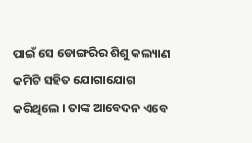ପାଇଁ ସେ ଡୋଙ୍ଗରିର ଶିଶୁ କଲ୍ୟାଣ କମିଟି ସହିତ ଯୋଗାଯୋଗ କରିଥିଲେ । ତାଙ୍କ ଆବେଦନ ଏବେ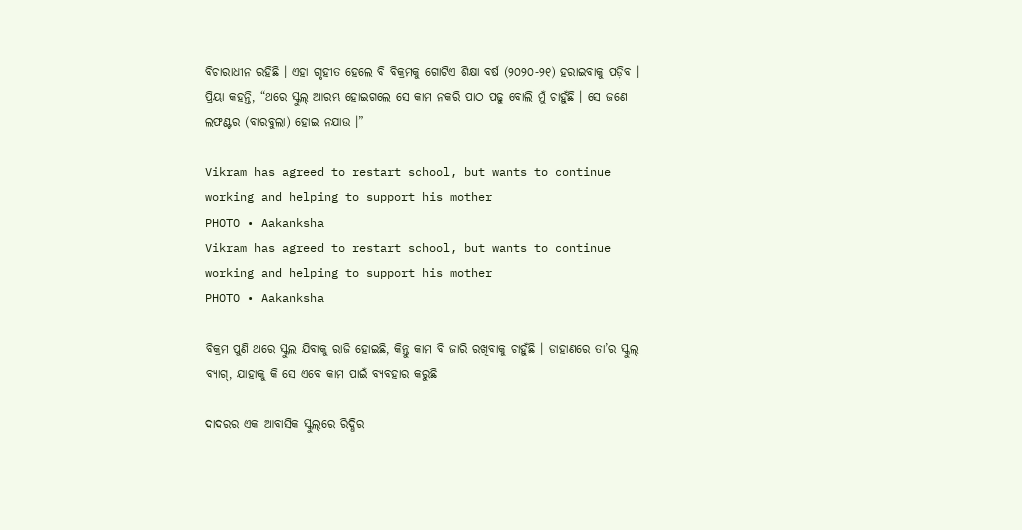ବିଚାରାଧୀନ ରହିଛି । ଏହା ଗୃହୀତ ହେଲେ ବି ବିକ୍ରମକୁ ଗୋଟିଏ ଶିକ୍ଷା ବର୍ଷ (୨୦୨୦-୨୧) ହରାଇବାକୁ ପଡ଼ିବ । ପ୍ରିୟା କହନ୍ତି, “ଥରେ ସ୍କୁଲ୍‌ ଆରମ୍ଭ ହୋଇଗଲେ ସେ କାମ ନକରି ପାଠ ପଢୁ ବୋଲି ମୁଁ ଚାହୁଁଛି । ସେ ଜଣେ ଲଫଣ୍ଟର (ବାରବୁଲା) ହୋଇ ନଯାଉ ।”

Vikram has agreed to restart school, but wants to continue working and helping to support his mother
PHOTO • Aakanksha
Vikram has agreed to restart school, but wants to continue working and helping to support his mother
PHOTO • Aakanksha

ବିକ୍ରମ ପୁଣି ଥରେ ସ୍କୁଲ ଯିବାକୁ ରାଜି ହୋଇଛି, କିନ୍ତୁ କାମ ବି ଜାରି ରଖିବାକୁ ଚାହୁଁଛି । ଡାହାଣରେ ତା’ର ସ୍କୁଲ୍‌ ବ୍ୟାଗ୍‌, ଯାହାକୁ କି ସେ ଏବେ କାମ ପାଇଁ ବ୍ୟବହାର କରୁଛି

ଦାଦରର ଏକ ଆବାସିକ ସ୍କୁଲ୍‌ରେ ରିଦ୍ଧିର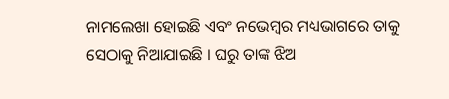ନାମଲେଖା ହୋଇଛି ଏବଂ ନଭେମ୍ବର ମଧ୍ୟଭାଗରେ ତାକୁ ସେଠାକୁ ନିଆଯାଇଛି । ଘରୁ ତାଙ୍କ ଝିଅ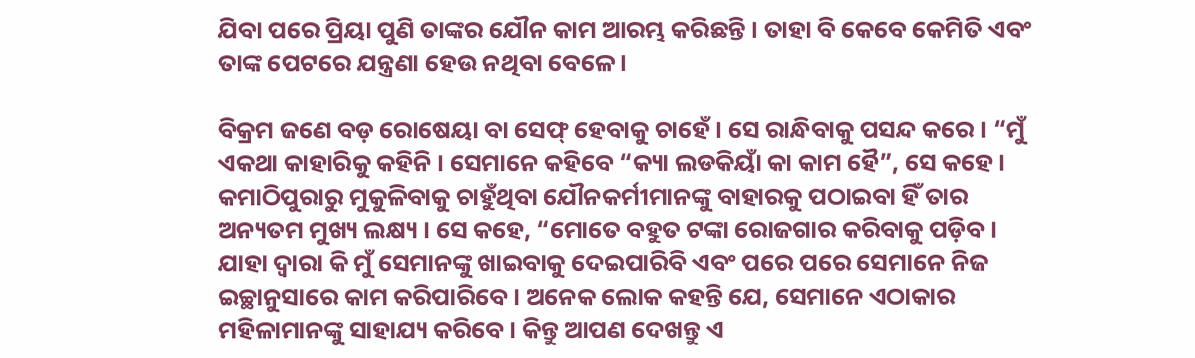ଯିବା ପରେ ପ୍ରିୟା ପୁଣି ତାଙ୍କର ଯୌନ କାମ ଆରମ୍ଭ କରିଛନ୍ତି । ତାହା ବି କେବେ କେମିତି ଏବଂ ତାଙ୍କ ପେଟରେ ଯନ୍ତ୍ରଣା ହେଉ ନଥିବା ବେଳେ ।

ବିକ୍ରମ ଜଣେ ବଡ଼ ରୋଷେୟା ବା ସେଫ୍‌ ହେବାକୁ ଚାହେଁ । ସେ ରାନ୍ଧିବାକୁ ପସନ୍ଦ କରେ । “ମୁଁ ଏକଥା କାହାରିକୁ କହିନି । ସେମାନେ କହିବେ “କ୍ୟା ଲଡକିୟାଁ କା କାମ ହୈ”, ସେ କହେ । କମାଠିପୁରାରୁ ମୁକୁଳିବାକୁ ଚାହୁଁଥିବା ଯୌନକର୍ମୀମାନଙ୍କୁ ବାହାରକୁ ପଠାଇବା ହିଁ ତାର ଅନ୍ୟତମ ମୁଖ୍ୟ ଲକ୍ଷ୍ୟ । ସେ କହେ, “ମୋତେ ବହୁତ ଟଙ୍କା ରୋଜଗାର କରିବାକୁ ପଡ଼ିବ । ଯାହା ଦ୍ୱାରା କି ମୁଁ ସେମାନଙ୍କୁ ଖାଇବାକୁ ଦେଇପାରିବି ଏବଂ ପରେ ପରେ ସେମାନେ ନିଜ ଇଚ୍ଛାନୁସାରେ କାମ କରିପାରିବେ । ଅନେକ ଲୋକ କହନ୍ତି ଯେ, ସେମାନେ ଏଠାକାର ମହିଳାମାନଙ୍କୁ ସାହାଯ୍ୟ କରିବେ । କିନ୍ତୁ ଆପଣ ଦେଖନ୍ତୁ ଏ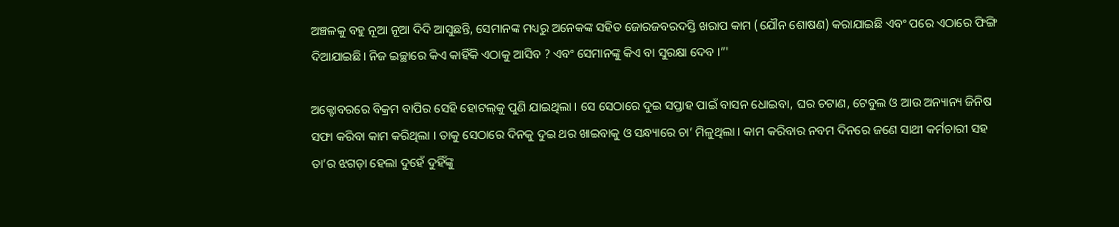ଅଞ୍ଚଳକୁ ବହୁ ନୂଆ ନୂଆ ଦିଦି ଆସୁଛନ୍ତି, ସେମାନଙ୍କ ମଧ୍ୟରୁ ଅନେକଙ୍କ ସହିତ ଜୋରଜବରଦସ୍ତି ଖରାପ କାମ (ଯୌନ ଶୋଷଣ) କରାଯାଇଛି ଏବଂ ପରେ ଏଠାରେ ଫିଙ୍ଗି ଦିଆଯାଇଛି। ନିଜ ଇଚ୍ଛାରେ କିଏ କାହିଁକି ଏଠାକୁ ଆସିବ ? ଏବଂ ସେମାନଙ୍କୁ କିଏ ବା ସୁରକ୍ଷା ଦେବ ।”'

ଅକ୍ଟୋବରରେ ବିକ୍ରମ ବାପିର ସେହି ହୋଟଲ୍‌କୁ ପୁଣି ଯାଇଥିଲା । ସେ ସେଠାରେ ଦୁଇ ସପ୍ତାହ ପାଇଁ ବାସନ ଧୋଇବା, ଘର ଚଟାଣ, ଟେବୁଲ ଓ ଆଉ ଅନ୍ୟାନ୍ୟ ଜିନିଷ ସଫା କରିବା କାମ କରିଥିଲା । ତାକୁ ସେଠାରେ ଦିନକୁ ଦୁଇ ଥର ଖାଇବାକୁ ଓ ସନ୍ଧ୍ୟାରେ ଚା’ ମିଳୁଥିଲା । କାମ କରିବାର ନବମ ଦିନରେ ଜଣେ ସାଥୀ କର୍ମଚାରୀ ସହ ତା’ର ଝଗଡ଼ା ହେଲା ଦୁହେଁ ଦୁହିଁଙ୍କୁ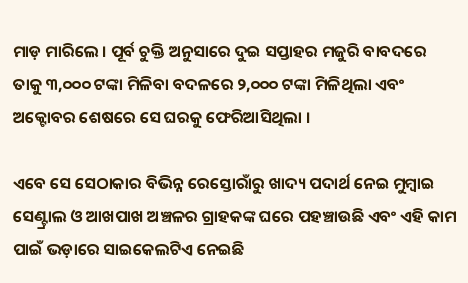ମାଡ଼ ମାରିଲେ । ପୂର୍ବ ଚୁକ୍ତି ଅନୁସାରେ ଦୁଇ ସପ୍ତାହର ମଜୁରି ବାବଦରେ ତାକୁ ୩,୦୦୦ ଟଙ୍କା ମିଳିବା ବଦଳରେ ୨,୦୦୦ ଟଙ୍କା ମିଳିଥିଲା ଏବଂ ଅକ୍ଟୋବର ଶେଷରେ ସେ ଘରକୁ ଫେରିଆସିଥିଲା ।

ଏବେ ସେ ସେଠାକାର ବିଭିନ୍ନ ରେସ୍ତୋରାଁରୁ ଖାଦ୍ୟ ପଦାର୍ଥ ନେଇ ମୁମ୍ବାଇ ସେଣ୍ଟ୍ରାଲ ଓ ଆଖପାଖ ଅଞ୍ଚଳର ଗ୍ରାହକଙ୍କ ଘରେ ପହଞ୍ଚାଉଛି ଏବଂ ଏହି କାମ ପାଇଁ ଭଡ଼ାରେ ସାଇକେଲଟିଏ ନେଇଛି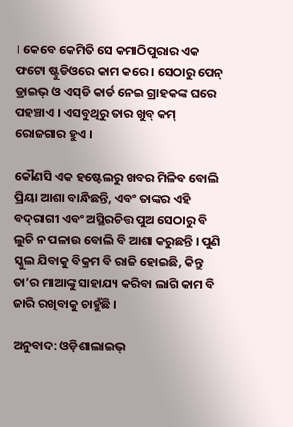। କେବେ କେମିତି ସେ କମାଠିପୁରାର ଏକ ଫଟୋ ଷ୍ଟୁଡିଓରେ କାମ କରେ । ସେଠାରୁ ପେନ୍‌ ଡ୍ରାଇଭ୍‌ ଓ ଏସ୍‌ଡି କାର୍ଡ ନେଇ ଗ୍ରାହକଙ୍କ ଘରେ ପହଞ୍ଚାଏ । ଏସବୁଥିରୁ ତାର ଖୁବ୍‌ କମ୍‌ ରୋଜଗାର ହୁଏ ।

କୌଣସି ଏକ ହଷ୍ଟେଲରୁ ଖବର ମିଳିବ ବୋଲି ପ୍ରିୟା ଆଶା ବାନ୍ଧିଛନ୍ତି, ଏବଂ ତାଙ୍କର ଏହି ବଦ୍‌ରାଗୀ ଏବଂ ଅସ୍ଥିରଚିତ୍ତ ପୁଅ ସେଠାରୁ ବି ଲୁଚି ନ ପଳାଉ ବୋଲି ବି ଆଶା କରୁଛନ୍ତି । ପୁଣି ସ୍କୁଲ ଯିବାକୁ ବିକ୍ରମ ବି ରାଜି ହୋଇଛି, କିନ୍ତୁ ତା’ର ମାଆଙ୍କୁ ସାହାଯ୍ୟ କରିବା ଲାଗି କାମ ବି ଜାରି ରଖିବାକୁ ଚାହୁଁଛି ।

ଅନୁବାଦ: ଓଡ଼ିଶାଲାଇଭ୍‍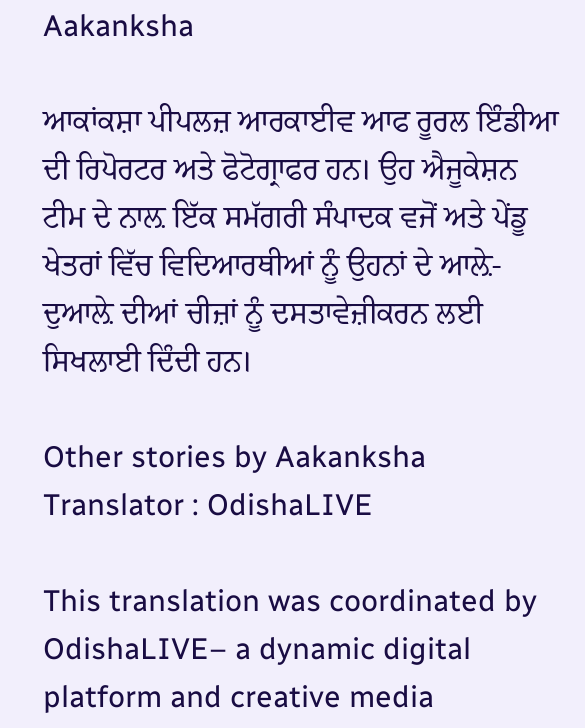Aakanksha

ਆਕਾਂਕਸ਼ਾ ਪੀਪਲਜ਼ ਆਰਕਾਈਵ ਆਫ ਰੂਰਲ ਇੰਡੀਆ ਦੀ ਰਿਪੋਰਟਰ ਅਤੇ ਫੋਟੋਗ੍ਰਾਫਰ ਹਨ। ਉਹ ਐਜੂਕੇਸ਼ਨ ਟੀਮ ਦੇ ਨਾਲ਼ ਇੱਕ ਸਮੱਗਰੀ ਸੰਪਾਦਕ ਵਜੋਂ ਅਤੇ ਪੇਂਡੂ ਖੇਤਰਾਂ ਵਿੱਚ ਵਿਦਿਆਰਥੀਆਂ ਨੂੰ ਉਹਨਾਂ ਦੇ ਆਲ਼ੇ-ਦੁਆਲ਼ੇ ਦੀਆਂ ਚੀਜ਼ਾਂ ਨੂੰ ਦਸਤਾਵੇਜ਼ੀਕਰਨ ਲਈ ਸਿਖਲਾਈ ਦਿੰਦੀ ਹਨ।

Other stories by Aakanksha
Translator : OdishaLIVE

This translation was coordinated by OdishaLIVE– a dynamic digital platform and creative media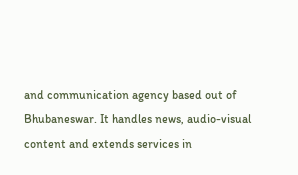and communication agency based out of Bhubaneswar. It handles news, audio-visual content and extends services in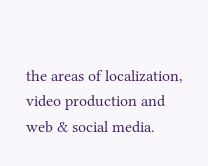the areas of localization, video production and web & social media.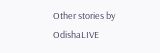Other stories by OdishaLIVE